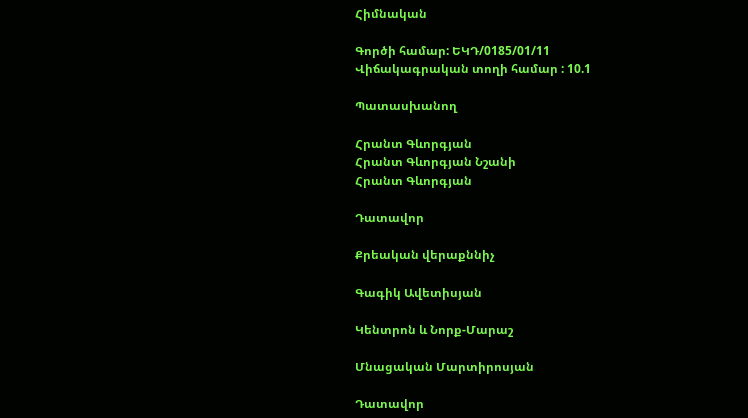Հիմնական

Գործի համար: ԵԿԴ/0185/01/11
Վիճակագրական տողի համար : 10.1

Պատասխանող

Հրանտ Գևորգյան
Հրանտ Գևորգյան Նշանի
Հրանտ Գևորգյան

Դատավոր

Քրեական վերաքննիչ

Գագիկ Ավետիսյան

Կենտրոն և Նորք-Մարաշ

Մնացական Մարտիրոսյան

Դատավոր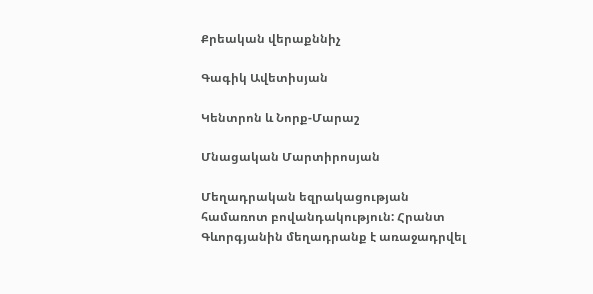Քրեական վերաքննիչ

Գագիկ Ավետիսյան

Կենտրոն և Նորք-Մարաշ

Մնացական Մարտիրոսյան

Մեղադրական եզրակացության համառոտ բովանդակություն: Հրանտ Գևորգյանին մեղադրանք է առաջադրվել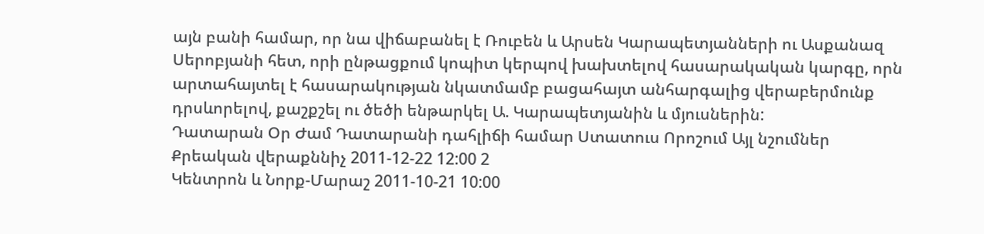այն բանի համար, որ նա վիճաբանել է Ռուբեն և Արսեն Կարապետյանների ու Ասքանազ Սերոբյանի հետ, որի ընթացքում կոպիտ կերպով խախտելով հասարակական կարգը, որն արտահայտել է հասարակության նկատմամբ բացահայտ անհարգալից վերաբերմունք դրսևորելով, քաշքշել ու ծեծի ենթարկել Ա. Կարապետյանին և մյուսներին:
Դատարան Օր Ժամ Դատարանի դահլիճի համար Ստատուս Որոշում Այլ նշումներ
Քրեական վերաքննիչ 2011-12-22 12:00 2
Կենտրոն և Նորք-Մարաշ 2011-10-21 10:00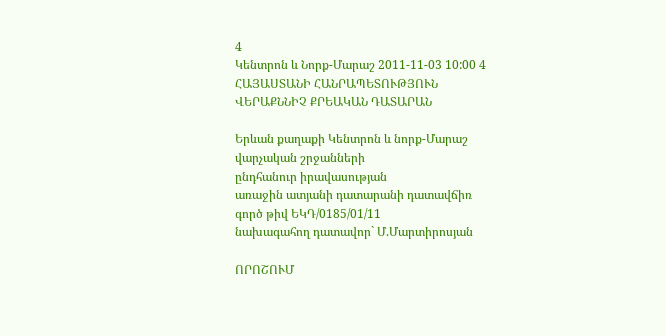4
Կենտրոն և Նորք-Մարաշ 2011-11-03 10:00 4
ՀԱՅԱՍՏԱՆԻ ՀԱՆՐԱՊԵՏՈՒԹՅՈՒՆ
ՎԵՐԱՔՆՆԻՉ ՔՐԵԱԿԱՆ ԴԱՏԱՐԱՆ

Երևան քաղաքի Կենտրոն և նորք-Մարաշ
վարչական շրջանների
ընդհանուր իրավասության
առաջին ատյանի դատարանի դատավճիռ
գործ թիվ ԵԿԴ/0185/01/11
նախագահող դատավոր` Մ.Մարտիրոսյան

ՈՐՈՇՈՒՄ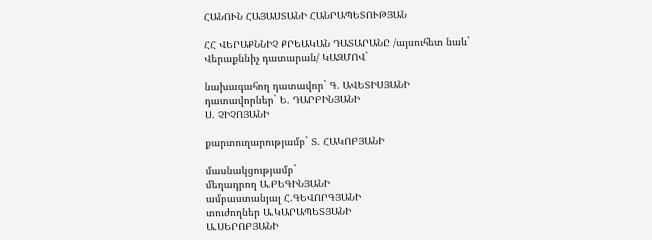ՀԱՆՈՒՆ ՀԱՅԱՍՏԱՆԻ ՀԱՆՐԱՊԵՏՈՒԹՅԱՆ

ՀՀ ՎԵՐԱՔՆՆԻՉ ՔՐԵԱԿԱՆ ԴԱՏԱՐԱՆԸ /այսուհետ նաև`
Վերաքննիչ դատարան/ ԿԱԶՄՈՎ`

նախագահող դատավոր` Գ. ԱՎԵՏԻՍՅԱՆԻ
դատավորներ` Ե. ԴԱՐԲԻՆՅԱՆԻ
Ս. ՉԻՉՈՅԱՆԻ

քարտուղարությամբ` Տ. ՀԱԿՈԲՅԱՆԻ

մասնակցությամբ`
մեղադրող Ա.ԲԵԳԻՆՅԱՆԻ
ամբաստանյալ Հ.ԳԵՎՈՐԳՅԱՆԻ
տուժողներ Ա.ԿԱՐԱՊԵՏՅԱՆԻ
Ա.ՍԵՐՈԲՅԱՆԻ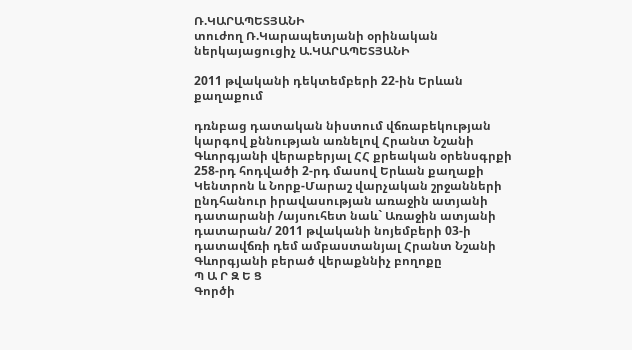Ռ.ԿԱՐԱՊԵՏՅԱՆԻ
տուժող Ռ.Կարապետյանի օրինական ներկայացուցիչ Ա.ԿԱՐԱՊԵՏՅԱՆԻ

2011 թվականի դեկտեմբերի 22-ին Երևան քաղաքում

դռնբաց դատական նիստում վճռաբեկության կարգով քննության առնելով Հրանտ Նշանի Գևորգյանի վերաբերյալ ՀՀ քրեական օրենսգրքի 258-րդ հոդվածի 2-րդ մասով Երևան քաղաքի Կենտրոն և Նորք-Մարաշ վարչական շրջանների ընդհանուր իրավասության առաջին ատյանի դատարանի /այսուհետ նաև` Առաջին ատյանի դատարան/ 2011 թվականի նոյեմբերի 03-ի դատավճռի դեմ ամբաստանյալ Հրանտ Նշանի Գևորգյանի բերած վերաքննիչ բողոքը
Պ Ա Ր Զ Ե Ց
Գործի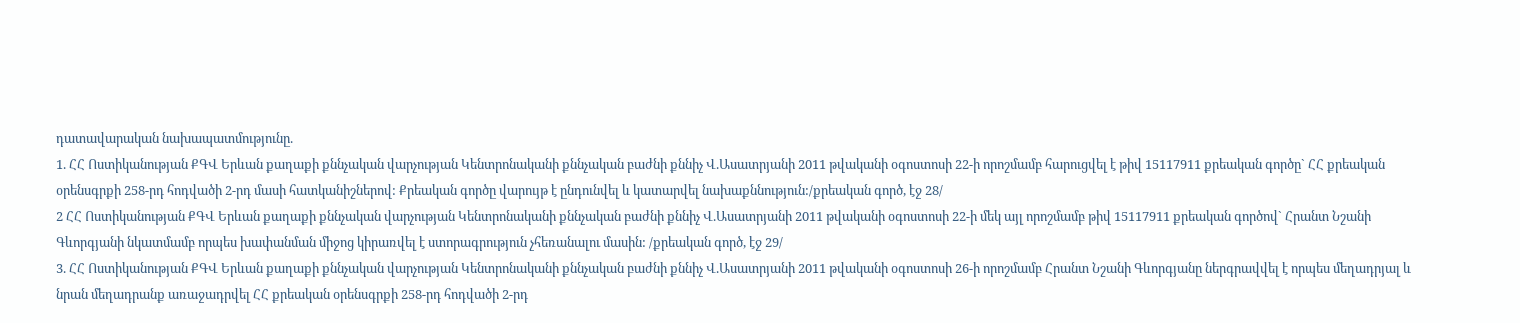դատավարական նախապատմությունը.
1. ՀՀ Ոստիկանության ՔԳՎ Երևան քաղաքի քննչական վարչության Կենտրոնականի քննչական բաժնի քննիչ Վ.Ասատրյանի 2011 թվականի օգոստոսի 22-ի որոշմամբ հարուցվել է թիվ 15117911 քրեական գործը` ՀՀ քրեական օրենսգրքի 258-րդ հոդվածի 2-րդ մասի հատկանիշներով: Քրեական գործը վարույթ է ընդունվել և կատարվել նախաքննություն:/քրեական գործ, էջ 28/
2 ՀՀ Ոստիկանության ՔԳՎ Երևան քաղաքի քննչական վարչության Կենտրոնականի քննչական բաժնի քննիչ Վ.Ասատրյանի 2011 թվականի օգոստոսի 22-ի մեկ այլ որոշմամբ թիվ 15117911 քրեական գործով` Հրանտ Նշանի Գևորգյանի նկատմամբ որպես խափանման միջոց կիրառվել է ստորագրություն չհեռանալու մասին: /քրեական գործ, էջ 29/
3. ՀՀ Ոստիկանության ՔԳՎ Երևան քաղաքի քննչական վարչության Կենտրոնականի քննչական բաժնի քննիչ Վ.Ասատրյանի 2011 թվականի օգոստոսի 26-ի որոշմամբ Հրանտ Նշանի Գևորգյանը ներգրավվել է որպես մեղադրյալ և նրան մեղադրանք առաջադրվել ՀՀ քրեական օրենսգրքի 258-րդ հոդվածի 2-րդ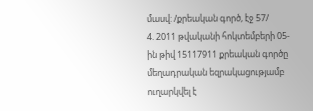մասվ: /քրեական գործ, էջ 57/
4. 2011 թվականի հոկտեմբերի 05-ին թիվ 15117911 քրեական գործը մեղադրական եզրակացությամբ ուղարկվել է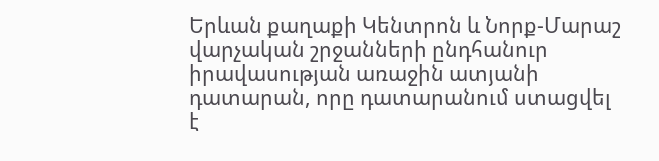Երևան քաղաքի Կենտրոն և Նորք-Մարաշ վարչական շրջանների ընդհանուր իրավասության առաջին ատյանի դատարան, որը դատարանում ստացվել է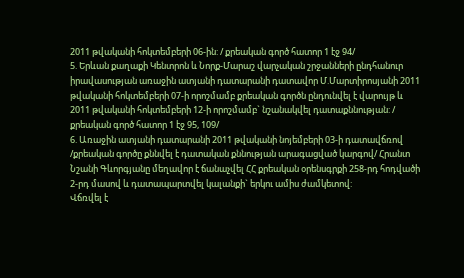2011 թվականի հոկտեմբերի 06-ին: / քրեական գործ հատոր 1 էջ 94/
5. Երևան քաղաքի Կենտրոն և Նորք-Մարաշ վարչական շրջանների ընդհանուր իրավասության առաջին ատյանի դատարանի դատավոր Մ.Մարտիրոսյանի 2011 թվականի հոկտեմբերի 07-ի որոշմամբ քրեական գործն ընդունվել է վարույթ և 2011 թվականի հոկտեմբերի 12-ի որոշմամբ` նշանակվել դատաքննության: / քրեական գործ հատոր 1 էջ 95, 109/
6. Առաջին ատյանի դատարանի 2011 թվականի նոյեմբերի 03-ի դատավճռով /քրեական գործը քննվել է դատական քննության արագացված կարգով/ Հրանտ Նշանի Գևորգյանը մեղավոր է ճանաչվել ՀՀ քրեական օրենսգրքի 258-րդ հոդվածի 2-րդ մասով և դատապարտվել կալանքի` երկու ամիս ժամկետով:
Վճռվել է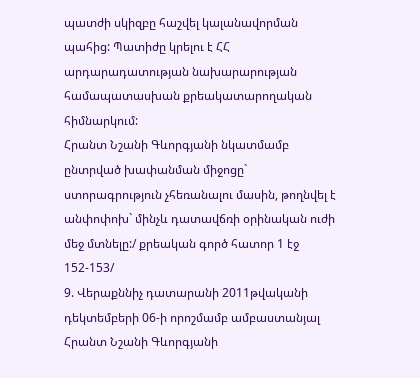պատժի սկիզբը հաշվել կալանավորման պահից: Պատիժը կրելու է ՀՀ արդարադատության նախարարության համապատասխան քրեակատարողական հիմնարկում:
Հրանտ Նշանի Գևորգյանի նկատմամբ ընտրված խափանման միջոցը` ստորագրություն չհեռանալու մասին, թողնվել է անփոփոխ` մինչև դատավճռի օրինական ուժի մեջ մտնելը:/ քրեական գործ հատոր 1 էջ 152-153/
9. Վերաքննիչ դատարանի 2011թվականի դեկտեմբերի 06-ի որոշմամբ ամբաստանյալ Հրանտ Նշանի Գևորգյանի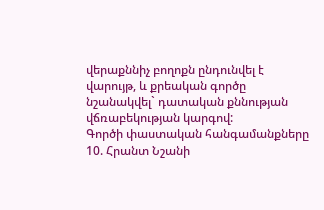վերաքննիչ բողոքն ընդունվել է վարույթ, և քրեական գործը նշանակվել` դատական քննության վճռաբեկության կարգով:
Գործի փաստական հանգամանքները
10. Հրանտ Նշանի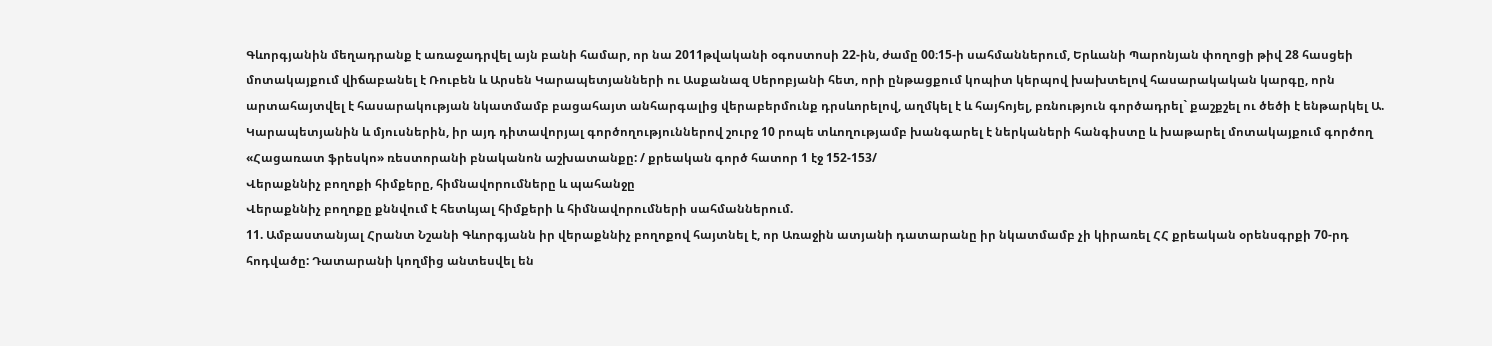Գևորգյանին մեղադրանք է առաջադրվել այն բանի համար, որ նա 2011թվականի օգոստոսի 22-ին, ժամը 00։15-ի սահմաններում, Երևանի Պարոնյան փողոցի թիվ 28 հասցեի մոտակայքում վիճաբանել է Ռուբեն և Արսեն Կարապետյանների ու Ասքանազ Սերոբյանի հետ, որի ընթացքում կոպիտ կերպով խախտելով հասարակական կարգը, որն արտահայտվել է հասարակության նկատմամբ բացահայտ անհարգալից վերաբերմունք դրսևորելով, աղմկել է և հայհոյել, բռնություն գործադրել` քաշքշել ու ծեծի է ենթարկել Ա. Կարապետյանին և մյուսներին, իր այդ դիտավորյալ գործողություններով շուրջ 10 րոպե տևողությամբ խանգարել է ներկաների հանգիստը և խաթարել մոտակայքում գործող «Հացառատ ֆրեսկո» ռեստորանի բնականոն աշխատանքը: / քրեական գործ հատոր 1 էջ 152-153/
Վերաքննիչ բողոքի հիմքերը, հիմնավորումները և պահանջը
Վերաքննիչ բողոքը քննվում է հետևյալ հիմքերի և հիմնավորումների սահմաններում.
11. Ամբաստանյալ Հրանտ Նշանի Գևորգյանն իր վերաքննիչ բողոքով հայտնել է, որ Առաջին ատյանի դատարանը իր նկատմամբ չի կիրառել ՀՀ քրեական օրենսգրքի 70-րդ հոդվածը: Դատարանի կողմից անտեսվել են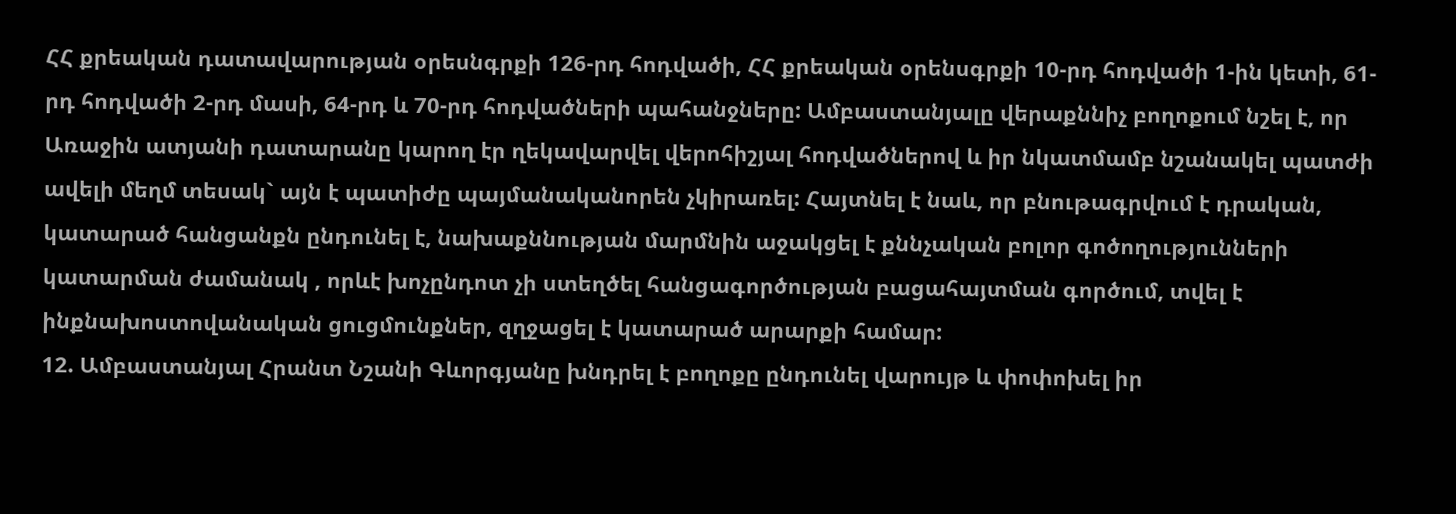ՀՀ քրեական դատավարության օրեսնգրքի 126-րդ հոդվածի, ՀՀ քրեական օրենսգրքի 10-րդ հոդվածի 1-ին կետի, 61-րդ հոդվածի 2-րդ մասի, 64-րդ և 70-րդ հոդվածների պահանջները: Ամբաստանյալը վերաքննիչ բողոքում նշել է, որ Առաջին ատյանի դատարանը կարող էր ղեկավարվել վերոհիշյալ հոդվածներով և իր նկատմամբ նշանակել պատժի ավելի մեղմ տեսակ` այն է պատիժը պայմանականորեն չկիրառել: Հայտնել է նաև, որ բնութագրվում է դրական, կատարած հանցանքն ընդունել է, նախաքննության մարմնին աջակցել է քննչական բոլոր գոծողությունների կատարման ժամանակ , որևէ խոչընդոտ չի ստեղծել հանցագործության բացահայտման գործում, տվել է ինքնախոստովանական ցուցմունքներ, զղջացել է կատարած արարքի համար:
12. Ամբաստանյալ Հրանտ Նշանի Գևորգյանը խնդրել է բողոքը ընդունել վարույթ և փոփոխել իր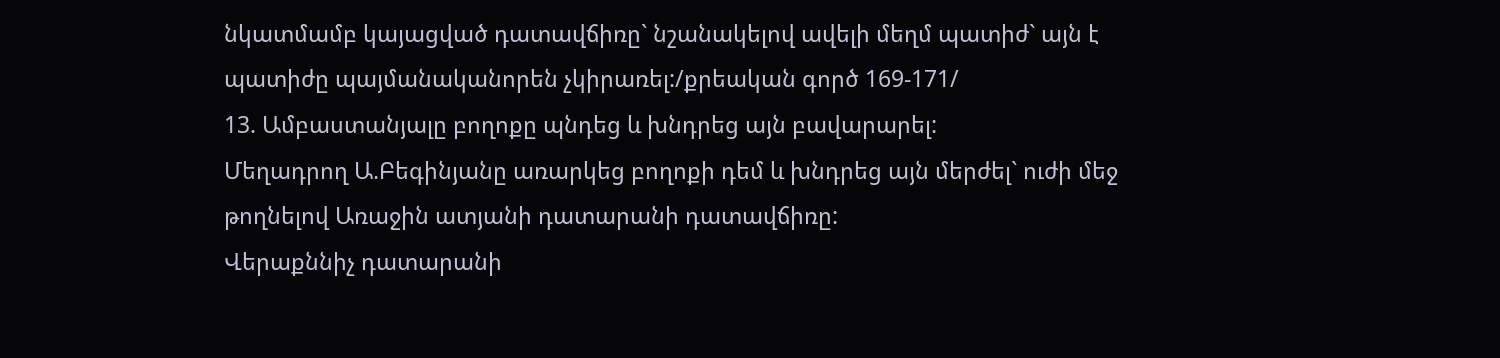նկատմամբ կայացված դատավճիռը` նշանակելով ավելի մեղմ պատիժ` այն է պատիժը պայմանականորեն չկիրառել:/քրեական գործ 169-171/
13. Ամբաստանյալը բողոքը պնդեց և խնդրեց այն բավարարել:
Մեղադրող Ա.Բեգինյանը առարկեց բողոքի դեմ և խնդրեց այն մերժել` ուժի մեջ թողնելով Առաջին ատյանի դատարանի դատավճիռը:
Վերաքննիչ դատարանի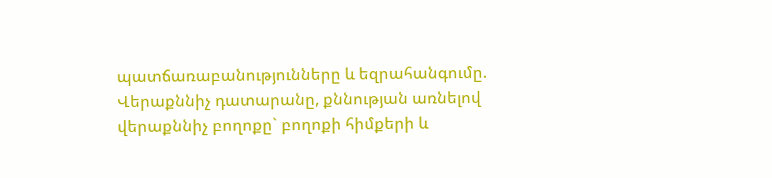պատճառաբանությունները և եզրահանգումը.
Վերաքննիչ դատարանը, քննության առնելով վերաքննիչ բողոքը` բողոքի հիմքերի և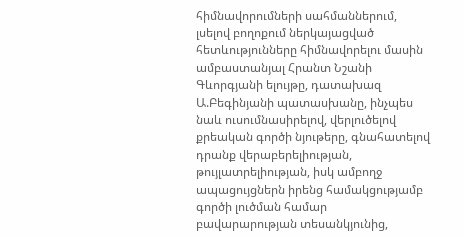հիմնավորումների սահմաններում, լսելով բողոքում ներկայացված հետևությունները հիմնավորելու մասին ամբաստանյալ Հրանտ Նշանի Գևորգյանի ելույթը, դատախազ Ա.Բեգինյանի պատասխանը, ինչպես նաև ուսումնասիրելով, վերլուծելով քրեական գործի նյութերը, գնահատելով դրանք վերաբերելիության, թույլատրելիության, իսկ ամբողջ ապացույցներն իրենց համակցությամբ գործի լուծման համար բավարարության տեսանկյունից,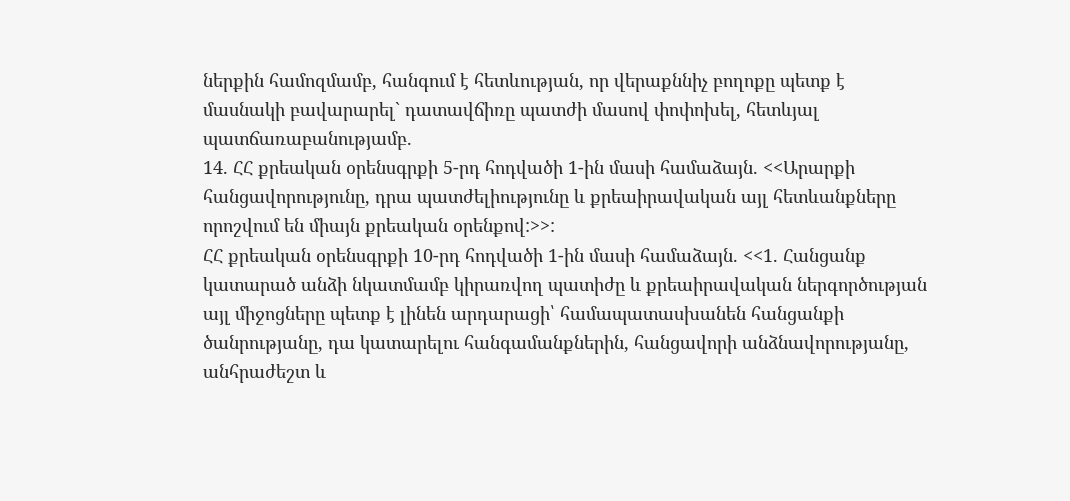ներքին համոզմամբ, հանգում է հետևության, որ վերաքննիչ բողոքը պետք է մասնակի բավարարել` դատավճիռը պատժի մասով փոփոխել, հետևյալ պատճառաբանությամբ.
14. ՀՀ քրեական օրենսգրքի 5-րդ հոդվածի 1-ին մասի համաձայն. <<Արարքի հանցավորությունը, դրա պատժելիությունը և քրեաիրավական այլ հետևանքները որոշվում են միայն քրեական օրենքով:>>:
ՀՀ քրեական օրենսգրքի 10-րդ հոդվածի 1-ին մասի համաձայն. <<1. Հանցանք կատարած անձի նկատմամբ կիրառվող պատիժը և քրեաիրավական ներգործության այլ միջոցները պետք է լինեն արդարացի՝ համապատասխանեն հանցանքի ծանրությանը, դա կատարելու հանգամանքներին, հանցավորի անձնավորությանը, անհրաժեշտ և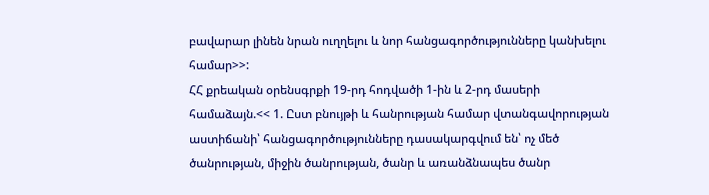բավարար լինեն նրան ուղղելու և նոր հանցագործությունները կանխելու համար>>:
ՀՀ քրեական օրենսգրքի 19-րդ հոդվածի 1-ին և 2-րդ մասերի համաձայն.<< 1. Ըստ բնույթի և հանրության համար վտանգավորության աստիճանի՝ հանցագործությունները դասակարգվում են՝ ոչ մեծ ծանրության, միջին ծանրության, ծանր և առանձնապես ծանր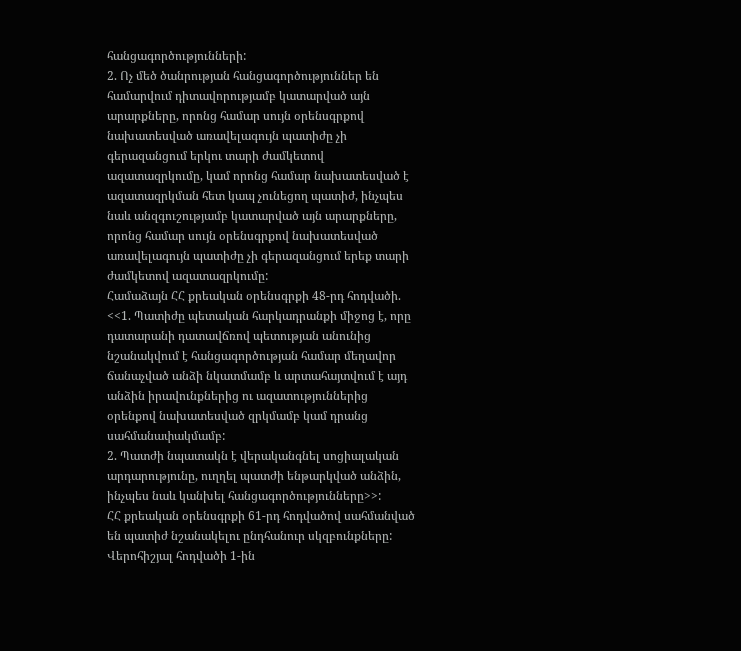հանցագործությունների:
2. Ոչ մեծ ծանրության հանցագործություններ են համարվում դիտավորությամբ կատարված այն արարքները, որոնց համար սույն օրենսգրքով նախատեսված առավելագույն պատիժը չի գերազանցում երկու տարի ժամկետով ազատազրկումը, կամ որոնց համար նախատեսված է ազատազրկման հետ կապ չունեցող պատիժ, ինչպես նաև անզգուշությամբ կատարված այն արարքները, որոնց համար սույն օրենսգրքով նախատեսված առավելագույն պատիժը չի գերազանցում երեք տարի ժամկետով ազատազրկումը:
Համաձայն ՀՀ քրեական օրենսգրքի 48-րդ հոդվածի. <<1. Պատիժը պետական հարկադրանքի միջոց է, որը դատարանի դատավճռով պետության անունից նշանակվում է հանցագործության համար մեղավոր ճանաչված անձի նկատմամբ և արտահայտվում է այդ անձին իրավունքներից ու ազատություններից օրենքով նախատեսված զրկմամբ կամ դրանց սահմանափակմամբ:
2. Պատժի նպատակն է վերականգնել սոցիալական արդարությունը, ուղղել պատժի ենթարկված անձին, ինչպես նաև կանխել հանցագործությունները>>:
ՀՀ քրեական օրենսգրքի 61-րդ հոդվածով սահմանված են պատիժ նշանակելու ընդհանուր սկզբունքները:
Վերոհիշյալ հոդվածի 1-ին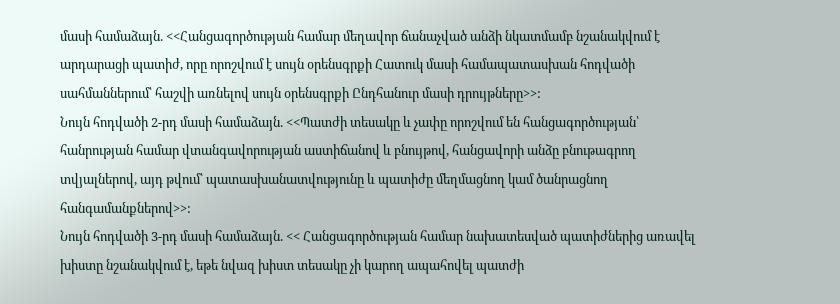մասի համաձայն. <<Հանցագործության համար մեղավոր ճանաչված անձի նկատմամբ նշանակվում է արդարացի պատիժ, որը որոշվում է սույն օրենսգրքի Հատուկ մասի համապատասխան հոդվածի սահմաններում՝ հաշվի առնելով սույն օրենսգրքի Ընդհանուր մասի դրույթները>>:
Նույն հոդվածի 2-րդ մասի համաձայն. <<Պատժի տեսակը և չափը որոշվում են հանցագործության՝ հանրության համար վտանգավորության աստիճանով և բնույթով, հանցավորի անձը բնութագրող տվյալներով, այդ թվում՝ պատասխանատվությունը և պատիժը մեղմացնող կամ ծանրացնող հանգամանքներով>>:
Նույն հոդվածի 3-րդ մասի համաձայն. << Հանցագործության համար նախատեսված պատիժներից առավել խիստը նշանակվում է, եթե նվազ խիստ տեսակը չի կարող ապահովել պատժի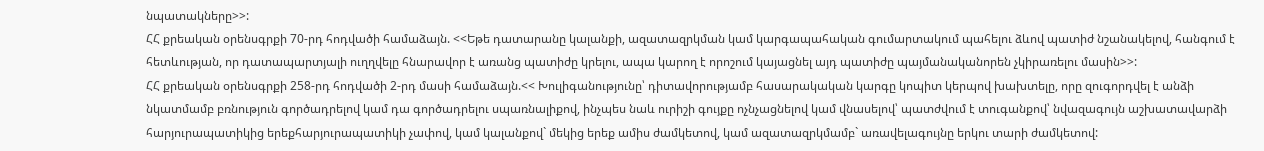նպատակները>>:
ՀՀ քրեական օրենսգրքի 70-րդ հոդվածի համաձայն. <<Եթե դատարանը կալանքի, ազատազրկման կամ կարգապահական գումարտակում պահելու ձևով պատիժ նշանակելով, հանգում է հետևության, որ դատապարտյալի ուղղվելը հնարավոր է առանց պատիժը կրելու, ապա կարող է որոշում կայացնել այդ պատիժը պայմանականորեն չկիրառելու մասին>>:
ՀՀ քրեական օրենսգրքի 258-րդ հոդվածի 2-րդ մասի համաձայն.<< Խուլիգանությունը՝ դիտավորությամբ հասարակական կարգը կոպիտ կերպով խախտելը, որը զուգորդվել է անձի նկատմամբ բռնություն գործադրելով կամ դա գործադրելու սպառնալիքով, ինչպես նաև ուրիշի գույքը ոչնչացնելով կամ վնասելով՝ պատժվում է տուգանքով՝ նվազագույն աշխատավարձի հարյուրապատիկից երեքհարյուրապատիկի չափով, կամ կալանքով` մեկից երեք ամիս ժամկետով, կամ ազատազրկմամբ` առավելագույնը երկու տարի ժամկետով: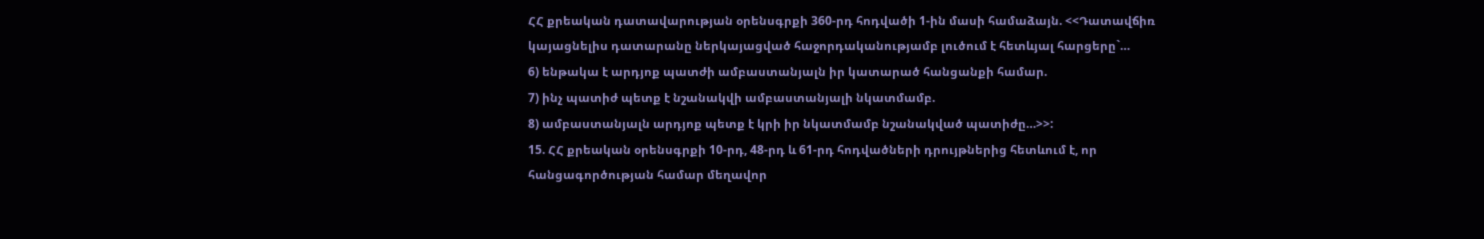ՀՀ քրեական դատավարության օրենսգրքի 360-րդ հոդվածի 1-ին մասի համաձայն. <<Դատավճիռ կայացնելիս դատարանը ներկայացված հաջորդականությամբ լուծում է հետևյալ հարցերը`…
6) ենթակա է արդյոք պատժի ամբաստանյալն իր կատարած հանցանքի համար.
7) ինչ պատիժ պետք է նշանակվի ամբաստանյալի նկատմամբ.
8) ամբաստանյալն արդյոք պետք է կրի իր նկատմամբ նշանակված պատիժը…>>:
15. ՀՀ քրեական օրենսգրքի 10-րդ, 48-րդ և 61-րդ հոդվածների դրույթներից հետևում է, որ հանցագործության համար մեղավոր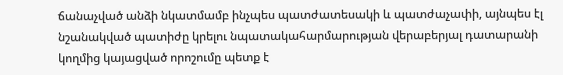ճանաչված անձի նկատմամբ ինչպես պատժատեսակի և պատժաչափի, այնպես էլ նշանակված պատիժը կրելու նպատակահարմարության վերաբերյալ դատարանի կողմից կայացված որոշումը պետք է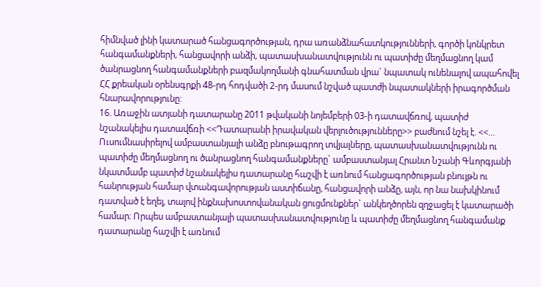հիմնված լինի կատարած հանցագործության, դրա առանձնահատկությունների, գործի կոնկրետ հանգամանքների, հանցավորի անձի, պատասխանատվությունն ու պատիժը մեղմացնող կամ ծանրացնող հանգամանքների բազմակողմանի գնահատման վրա` նպատակ ունենալով ապահովել ՀՀ քրեական օրենսգրքի 48-րդ հոդվածի 2-րդ մասում նշված պատժի նպատակների իրագործման հնարավորությունը:
16. Առաջին ատյանի դատարանը 2011 թվականի նոյեմբերի 03-ի դատավճռով, պատիժ նշանակելիս դատավճռի <<Դատարանի իրավական վերլուծությունները>> բաժնում նշել է. <<… Ուսումնասիրելով ամբաստանյալի անձը բնութագրող տվյալները, պատասխանատվությունն ու պատիժը մեղմացնող ու ծանրացնող հանգամանքները` ամբաստանյալ Հրանտ Նշանի Գևորգյանի նկատմամբ պատիժ նշանակելիս դատարանը հաշվի է առնում հանցագործության բնույթն ու հանրության համար վտանգավորության աստիճանը, հանցավորի անձը, այն, որ նա նախկինում դատված է եղել, տալով ինքնախոստովանական ցուցմունքներ` անկեղծորեն զղջացել է կատարածի համար։ Որպես ամբաստանյալի պատասխանատվությունը և պատիժը մեղմացնող հանգամանք դատարանը հաշվի է առնում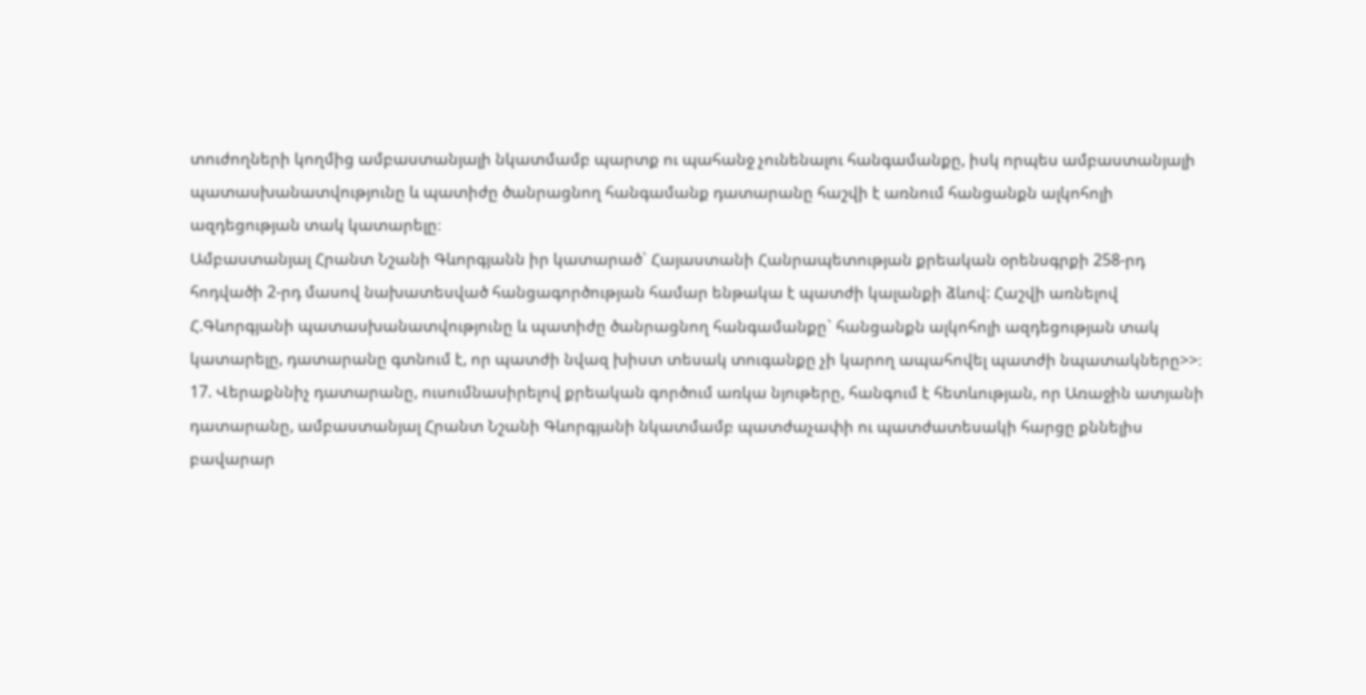տուժողների կողմից ամբաստանյալի նկատմամբ պարտք ու պահանջ չունենալու հանգամանքը, իսկ որպես ամբաստանյալի պատասխանատվությունը և պատիժը ծանրացնող հանգամանք դատարանը հաշվի է առնում հանցանքն ալկոհոլի ազդեցության տակ կատարելը։
Ամբաստանյալ Հրանտ Նշանի Գևորգյանն իր կատարած` Հայաստանի Հանրապետության քրեական օրենսգրքի 258-րդ հոդվածի 2-րդ մասով նախատեսված հանցագործության համար ենթակա է պատժի կալանքի ձևով: Հաշվի առնելով Հ.Գևորգյանի պատասխանատվությունը և պատիժը ծանրացնող հանգամանքը` հանցանքն ալկոհոլի ազդեցության տակ կատարելը, դատարանը գտնում է, որ պատժի նվազ խիստ տեսակ տուգանքը չի կարող ապահովել պատժի նպատակները>>։
17. Վերաքննիչ դատարանը, ուսումնասիրելով քրեական գործում առկա նյութերը, հանգում է հետևության, որ Առաջին ատյանի դատարանը, ամբաստանյալ Հրանտ Նշանի Գևորգյանի նկատմամբ պատժաչափի ու պատժատեսակի հարցը քննելիս բավարար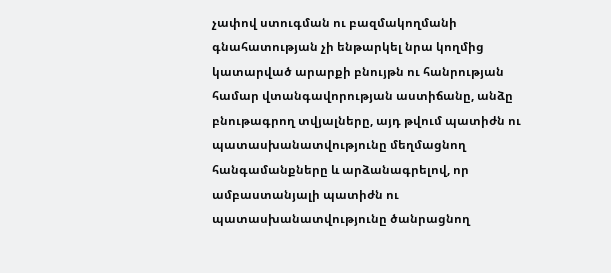չափով ստուգման ու բազմակողմանի գնահատության չի ենթարկել նրա կողմից կատարված արարքի բնույթն ու հանրության համար վտանգավորության աստիճանը, անձը բնութագրող տվյալները, այդ թվում պատիժն ու պատասխանատվությունը մեղմացնող հանգամանքները և արձանագրելով, որ ամբաստանյալի պատիժն ու պատասխանատվությունը ծանրացնող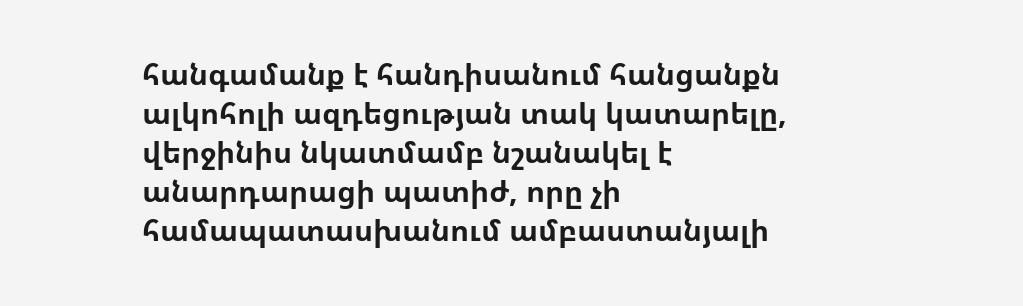հանգամանք է հանդիսանում հանցանքն ալկոհոլի ազդեցության տակ կատարելը, վերջինիս նկատմամբ նշանակել է անարդարացի պատիժ, որը չի համապատասխանում ամբաստանյալի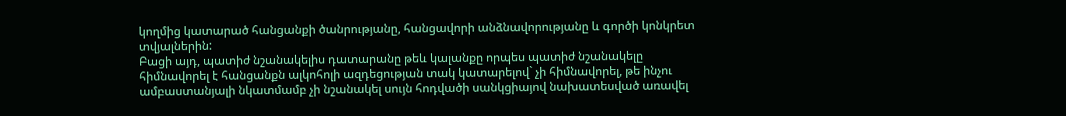կողմից կատարած հանցանքի ծանրությանը, հանցավորի անձնավորությանը և գործի կոնկրետ տվյալներին:
Բացի այդ, պատիժ նշանակելիս դատարանը թեև կալանքը որպես պատիժ նշանակելը հիմնավորել է հանցանքն ալկոհոլի ազդեցության տակ կատարելով` չի հիմնավորել, թե ինչու ամբաստանյալի նկատմամբ չի նշանակել սույն հոդվածի սանկցիայով նախատեսված առավել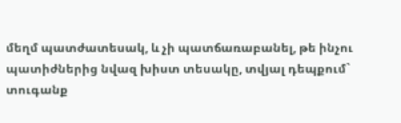մեղմ պատժատեսակ, և չի պատճառաբանել, թե ինչու պատիժներից նվազ խիստ տեսակը, տվյալ դեպքում` տուգանք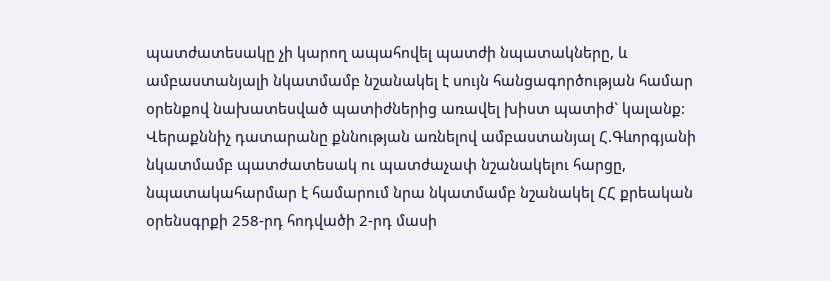պատժատեսակը չի կարող ապահովել պատժի նպատակները, և ամբաստանյալի նկատմամբ նշանակել է սույն հանցագործության համար օրենքով նախատեսված պատիժներից առավել խիստ պատիժ` կալանք:
Վերաքննիչ դատարանը քննության առնելով ամբաստանյալ Հ.Գևորգյանի նկատմամբ պատժատեսակ ու պատժաչափ նշանակելու հարցը, նպատակահարմար է համարում նրա նկատմամբ նշանակել ՀՀ քրեական օրենսգրքի 258-րդ հոդվածի 2-րդ մասի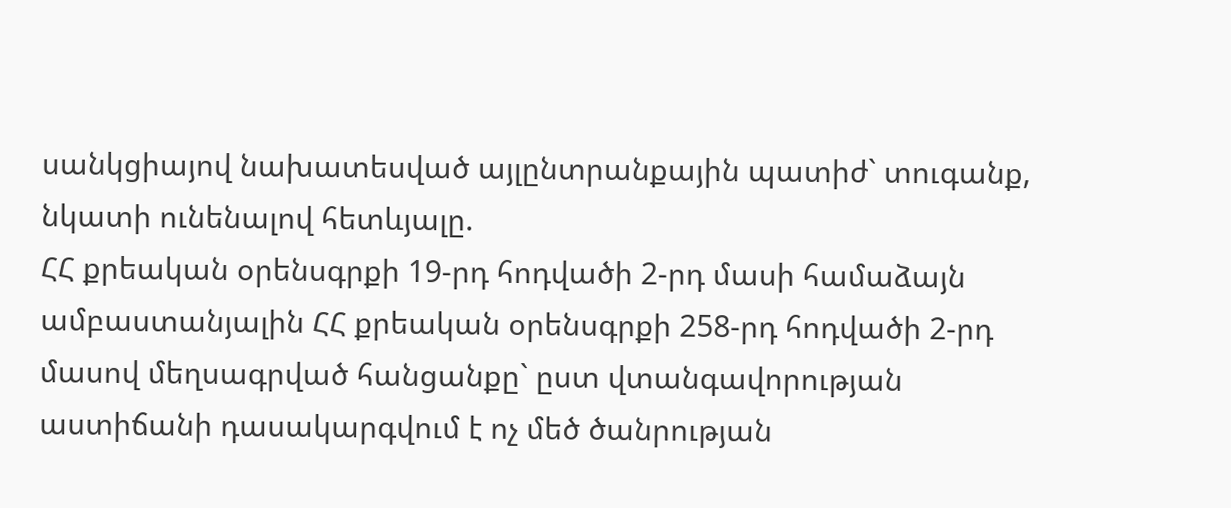սանկցիայով նախատեսված այլընտրանքային պատիժ` տուգանք, նկատի ունենալով հետևյալը.
ՀՀ քրեական օրենսգրքի 19-րդ հոդվածի 2-րդ մասի համաձայն ամբաստանյալին ՀՀ քրեական օրենսգրքի 258-րդ հոդվածի 2-րդ մասով մեղսագրված հանցանքը` ըստ վտանգավորության աստիճանի դասակարգվում է ոչ մեծ ծանրության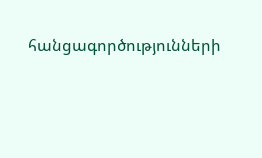հանցագործությունների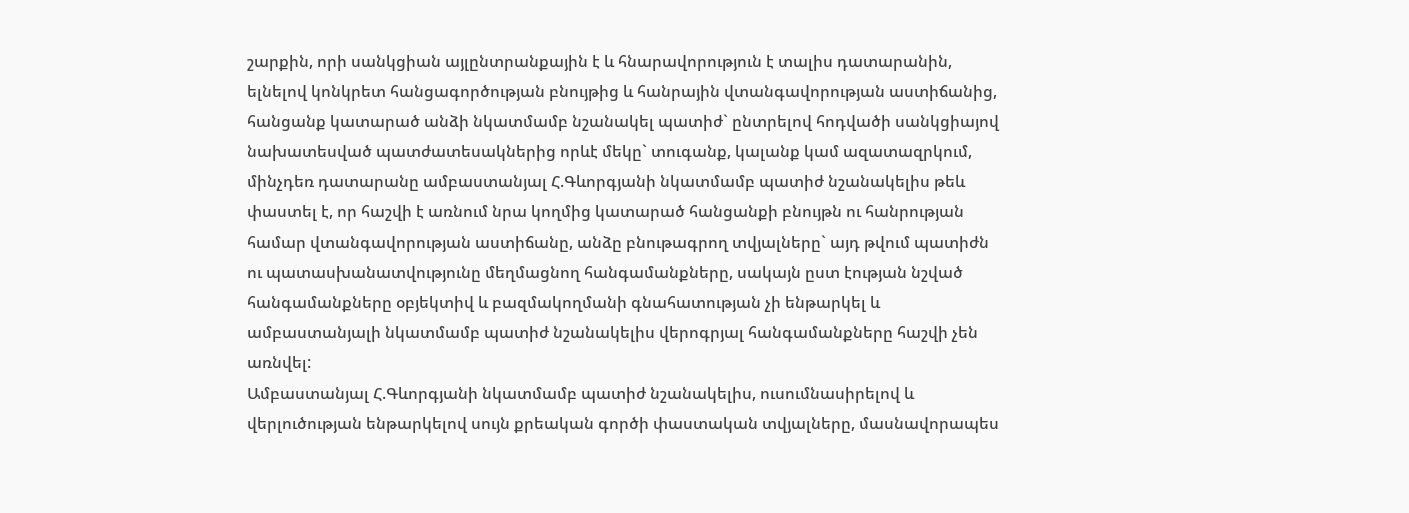շարքին, որի սանկցիան այլընտրանքային է և հնարավորություն է տալիս դատարանին, ելնելով կոնկրետ հանցագործության բնույթից և հանրային վտանգավորության աստիճանից, հանցանք կատարած անձի նկատմամբ նշանակել պատիժ` ընտրելով հոդվածի սանկցիայով նախատեսված պատժատեսակներից որևէ մեկը` տուգանք, կալանք կամ ազատազրկում, մինչդեռ դատարանը ամբաստանյալ Հ.Գևորգյանի նկատմամբ պատիժ նշանակելիս թեև փաստել է, որ հաշվի է առնում նրա կողմից կատարած հանցանքի բնույթն ու հանրության համար վտանգավորության աստիճանը, անձը բնութագրող տվյալները` այդ թվում պատիժն ու պատասխանատվությունը մեղմացնող հանգամանքները, սակայն ըստ էության նշված հանգամանքները օբյեկտիվ և բազմակողմանի գնահատության չի ենթարկել և ամբաստանյալի նկատմամբ պատիժ նշանակելիս վերոգրյալ հանգամանքները հաշվի չեն առնվել:
Ամբաստանյալ Հ.Գևորգյանի նկատմամբ պատիժ նշանակելիս, ուսումնասիրելով և վերլուծության ենթարկելով սույն քրեական գործի փաստական տվյալները, մասնավորապես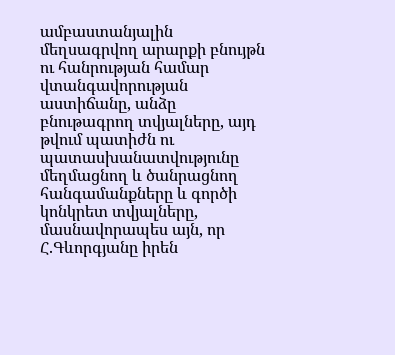ամբաստանյալին մեղսագրվող արարքի բնույթն ու հանրության համար վտանգավորության աստիճանը, անձը բնութագրող տվյալները, այդ թվում պատիժն ու պատասխանատվությունը մեղմացնող և ծանրացնող հանգամանքները և գործի կոնկրետ տվյալները, մասնավորապես այն, որ Հ.Գևորգյանը իրեն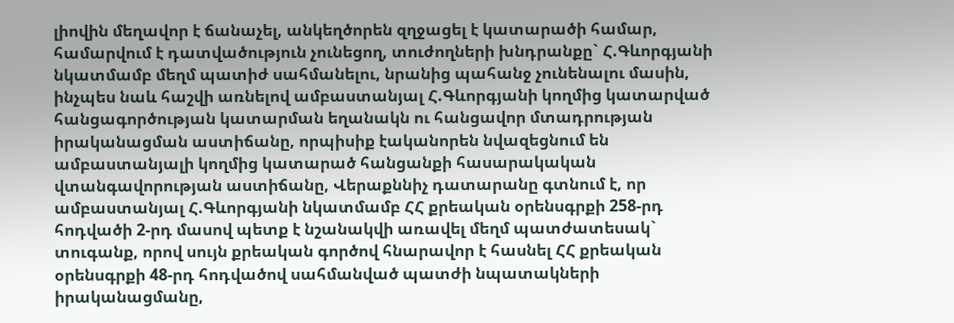լիովին մեղավոր է ճանաչել, անկեղծորեն զղջացել է կատարածի համար, համարվում է դատվածություն չունեցող, տուժողների խնդրանքը` Հ.Գևորգյանի նկատմամբ մեղմ պատիժ սահմանելու, նրանից պահանջ չունենալու մասին, ինչպես նաև հաշվի առնելով ամբաստանյալ Հ.Գևորգյանի կողմից կատարված հանցագործության կատարման եղանակն ու հանցավոր մտադրության իրականացման աստիճանը, որպիսիք էականորեն նվազեցնում են ամբաստանյալի կողմից կատարած հանցանքի հասարակական վտանգավորության աստիճանը, Վերաքննիչ դատարանը գտնում է, որ ամբաստանյալ Հ.Գևորգյանի նկատմամբ ՀՀ քրեական օրենսգրքի 258-րդ հոդվածի 2-րդ մասով պետք է նշանակվի առավել մեղմ պատժատեսակ` տուգանք, որով սույն քրեական գործով հնարավոր է հասնել ՀՀ քրեական օրենսգրքի 48-րդ հոդվածով սահմանված պատժի նպատակների իրականացմանը,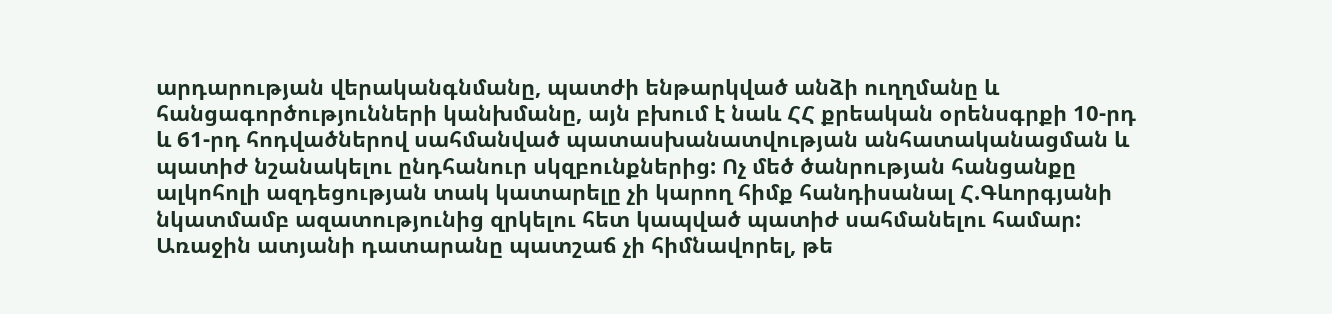արդարության վերականգնմանը, պատժի ենթարկված անձի ուղղմանը և հանցագործությունների կանխմանը, այն բխում է նաև ՀՀ քրեական օրենսգրքի 10-րդ և 61-րդ հոդվածներով սահմանված պատասխանատվության անհատականացման և պատիժ նշանակելու ընդհանուր սկզբունքներից: Ոչ մեծ ծանրության հանցանքը ալկոհոլի ազդեցության տակ կատարելը չի կարող հիմք հանդիսանալ Հ.Գևորգյանի նկատմամբ ազատությունից զրկելու հետ կապված պատիժ սահմանելու համար:
Առաջին ատյանի դատարանը պատշաճ չի հիմնավորել, թե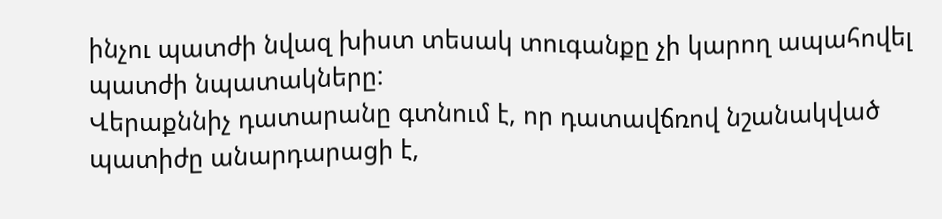ինչու պատժի նվազ խիստ տեսակ տուգանքը չի կարող ապահովել պատժի նպատակները:
Վերաքննիչ դատարանը գտնում է, որ դատավճռով նշանակված պատիժը անարդարացի է,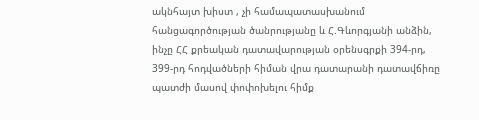ակնհայտ խիստ , չի համապատասխանում հանցագործության ծանրությանը և Հ.Գևորգյանի անձին, ինչը ՀՀ քրեական դատավարության օրենսգրքի 394-րդ, 399-րդ հոդվածների հիման վրա դատարանի դատավճիռը պատժի մասով փոփոխելու հիմք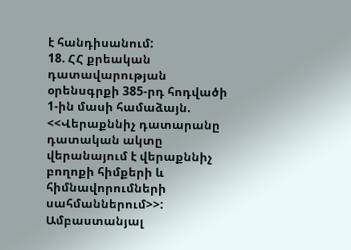է հանդիսանում:
18. ՀՀ քրեական դատավարության օրենսգրքի 385-րդ հոդվածի 1-ին մասի համաձայն. <<Վերաքննիչ դատարանը դատական ակտը վերանայում է վերաքննիչ բողոքի հիմքերի և հիմնավորումների սահմաններում>>: Ամբաստանյալ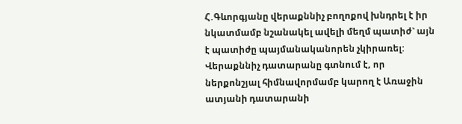Հ.Գևորգյանը վերաքննիչ բողոքով խնդրել է իր նկատմամբ նշանակել ավելի մեղմ պատիժ` այն է պատիժը պայմանականորեն չկիրառել:
Վերաքննիչ դատարանը գտնում է, որ ներքոնշյալ հիմնավորմամբ կարող է Առաջին ատյանի դատարանի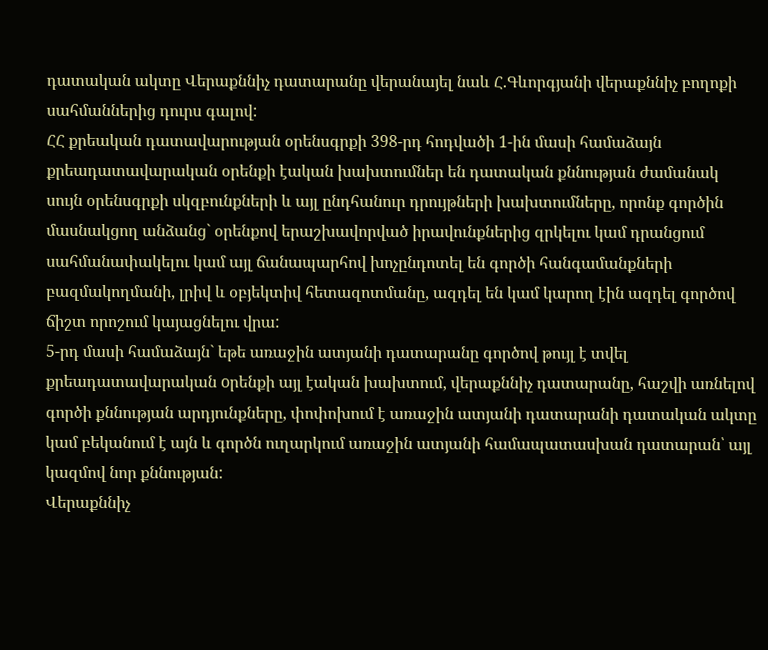դատական ակտը Վերաքննիչ դատարանը վերանայել նաև Հ.Գևորգյանի վերաքննիչ բողոքի սահմաններից դուրս գալով:
ՀՀ քրեական դատավարության օրենսգրքի 398-րդ հոդվածի 1-ին մասի համաձայն քրեադատավարական օրենքի էական խախտումներ են դատական քննության ժամանակ սույն օրենսգրքի սկզբունքների և այլ ընդհանուր դրույթների խախտումները, որոնք գործին մասնակցող անձանց` օրենքով երաշխավորված իրավունքներից զրկելու կամ դրանցում սահմանափակելու կամ այլ ճանապարհով խոչընդոտել են գործի հանգամանքների բազմակողմանի, լրիվ և օբյեկտիվ հետազոտմանը, ազդել են կամ կարող էին ազդել գործով ճիշտ որոշում կայացնելու վրա:
5-րդ մասի համաձայն` եթե առաջին ատյանի դատարանը գործով թույլ է տվել քրեադատավարական oրենքի այլ էական խախտում, վերաքննիչ դատարանը, հաշվի առնելով գործի քննության արդյունքները, փոփոխում է առաջին ատյանի դատարանի դատական ակտը կամ բեկանում է այն և գործն ուղարկում առաջին ատյանի համապատասխան դատարան՝ այլ կազմով նոր քննության:
Վերաքննիչ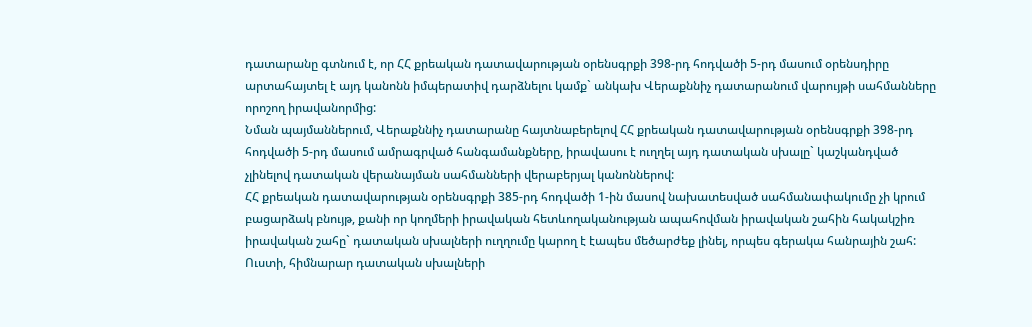դատարանը գտնում է, որ ՀՀ քրեական դատավարության օրենսգրքի 398-րդ հոդվածի 5-րդ մասում օրենսդիրը արտահայտել է այդ կանոնն իմպերատիվ դարձնելու կամք` անկախ Վերաքննիչ դատարանում վարույթի սահմանները որոշող իրավանորմից:
Նման պայմաններում, Վերաքննիչ դատարանը հայտնաբերելով ՀՀ քրեական դատավարության օրենսգրքի 398-րդ հոդվածի 5-րդ մասում ամրագրված հանգամանքները, իրավասու է ուղղել այդ դատական սխալը` կաշկանդված չլինելով դատական վերանայման սահմանների վերաբերյալ կանոններով:
ՀՀ քրեական դատավարության օրենսգրքի 385-րդ հոդվածի 1-ին մասով նախատեսված սահմանափակումը չի կրում բացարձակ բնույթ, քանի որ կողմերի իրավական հետևողականության ապահովման իրավական շահին հակակշիռ իրավական շահը` դատական սխալների ուղղումը կարող է էապես մեծարժեք լինել, որպես գերակա հանրային շահ: Ուստի, հիմնարար դատական սխալների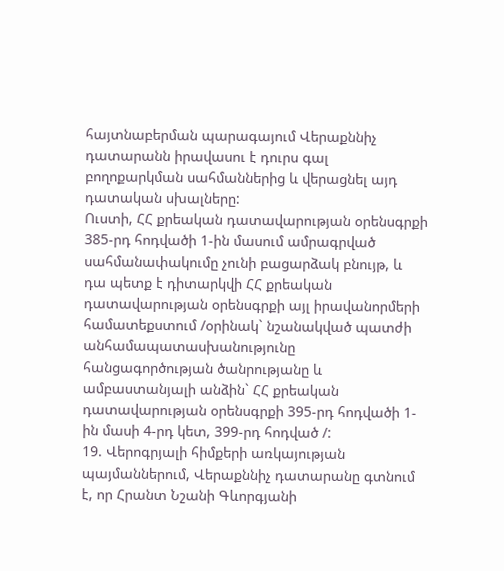հայտնաբերման պարագայում Վերաքննիչ դատարանն իրավասու է դուրս գալ բողոքարկման սահմաններից և վերացնել այդ դատական սխալները:
Ուստի, ՀՀ քրեական դատավարության օրենսգրքի 385-րդ հոդվածի 1-ին մասում ամրագրված սահմանափակումը չունի բացարձակ բնույթ, և դա պետք է դիտարկվի ՀՀ քրեական դատավարության օրենսգրքի այլ իրավանորմերի համատեքստում /օրինակ` նշանակված պատժի անհամապատասխանությունը հանցագործության ծանրությանը և ամբաստանյալի անձին` ՀՀ քրեական դատավարության օրենսգրքի 395-րդ հոդվածի 1-ին մասի 4-րդ կետ, 399-րդ հոդված /:
19. Վերոգրյալի հիմքերի առկայության պայմաններում, Վերաքննիչ դատարանը գտնում է, որ Հրանտ Նշանի Գևորգյանի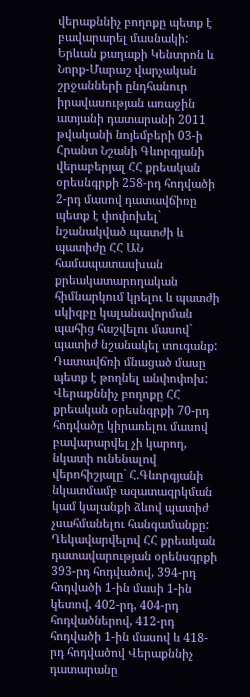վերաքննիչ բողոքը պետք է բավարարել մասնակի: Երևան քաղաքի Կենտրոն և Նորք-Մարաշ վարչական շրջանների ընդհանուր իրավասության առաջին ատյանի դատարանի 2011 թվականի նոյեմբերի 03-ի Հրանտ Նշանի Գևորգյանի վերաբերյալ ՀՀ քրեական օրեսնգրքի 258-րդ հոդվածի 2-րդ մասով դատավճիռը պետք է փոփոխել` նշանակված պատժի և պատիժը ՀՀ ԱՆ համապատասխան քրեակատարողական հիմնարկում կրելու և պատժի սկիզբը կալանավորման պահից հաշվելու մասով` պատիժ նշանակել տուգանք: Դատավճռի մնացած մասը պետք է թողնել անփոփոխ: Վերաքննիչ բողոքը ՀՀ քրեական օրեսնգրքի 70-րդ հոդվածը կիրառելու մասով բավարարվել չի կարող, նկատի ունենալով վերոհիշյալը` Հ.Գևորգյանի նկատմամբ ազատազրկման կամ կալանքի ձևով պատիժ չսահմանելու հանգամանքը:
Ղեկավարվելով ՀՀ քրեական դատավարության օրենսգրքի 393-րդ հոդվածով, 394-րդ հոդվածի 1-ին մասի 1-ին կետով, 402-րդ, 404-րդ հոդվածներով, 412-րդ հոդվածի 1-ին մասով և 418-րդ հոդվածով Վերաքննիչ դատարանը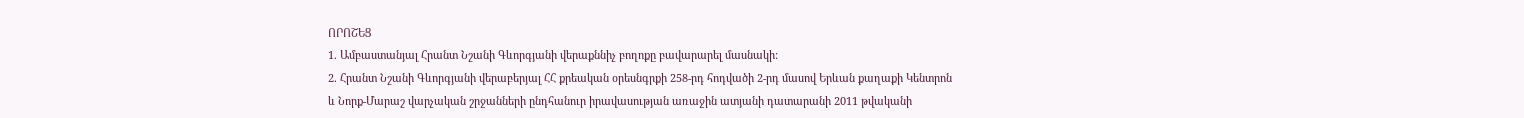ՈՐՈՇԵՑ
1. Ամբաստանյալ Հրանտ Նշանի Գևորգյանի վերաքննիչ բողոքը բավարարել մասնակի:
2. Հրանտ Նշանի Գևորգյանի վերաբերյալ ՀՀ քրեական օրեսնգրքի 258-րդ հոդվածի 2-րդ մասով Երևան քաղաքի Կենտրոն և Նորք-Մարաշ վարչական շրջանների ընդհանուր իրավասության առաջին ատյանի դատարանի 2011 թվականի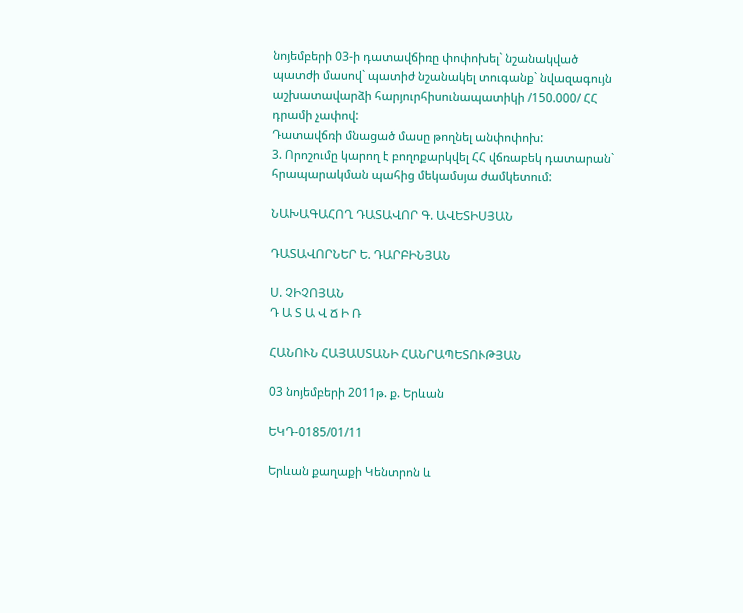նոյեմբերի 03-ի դատավճիռը փոփոխել` նշանակված պատժի մասով` պատիժ նշանակել տուգանք` նվազագույն աշխատավարձի հարյուրհիսունապատիկի /150.000/ ՀՀ դրամի չափով:
Դատավճռի մնացած մասը թողնել անփոփոխ:
3. Որոշումը կարող է բողոքարկվել ՀՀ վճռաբեկ դատարան` հրապարակման պահից մեկամսյա ժամկետում:

ՆԱԽԱԳԱՀՈՂ ԴԱՏԱՎՈՐ Գ. ԱՎԵՏԻՍՅԱՆ

ԴԱՏԱՎՈՐՆԵՐ Ե. ԴԱՐԲԻՆՅԱՆ

Ս. ՉԻՉՈՅԱՆ
Դ Ա Տ Ա Վ Ճ Ի Ռ

ՀԱՆՈՒՆ ՀԱՅԱՍՏԱՆԻ ՀԱՆՐԱՊԵՏՈՒԹՅԱՆ

03 նոյեմբերի 2011թ. ք. Երևան

ԵԿԴ-0185/01/11

Երևան քաղաքի Կենտրոն և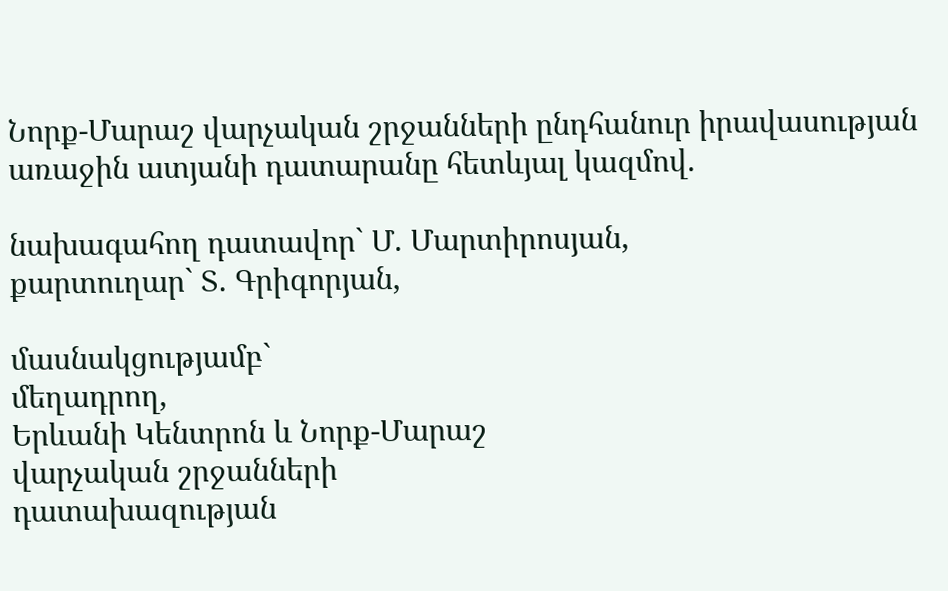Նորք-Մարաշ վարչական շրջանների ընդհանուր իրավասության առաջին ատյանի դատարանը հետևյալ կազմով.

նախագահող դատավոր` Մ. Մարտիրոսյան,
քարտուղար` Տ. Գրիգորյան,

մասնակցությամբ`
մեղադրող,
Երևանի Կենտրոն և Նորք-Մարաշ
վարչական շրջանների
դատախազության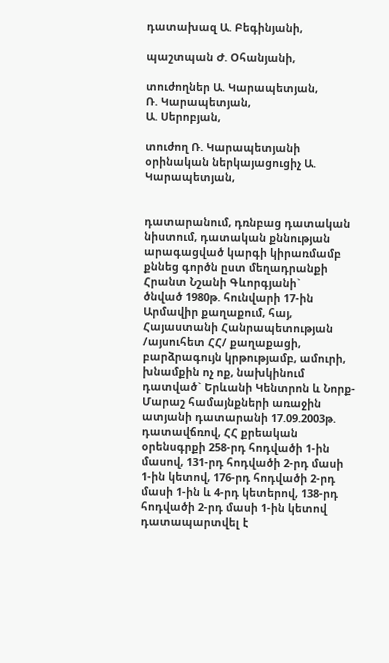դատախազ Ա. Բեգինյանի,

պաշտպան Ժ. Օհանյանի,

տուժողներ Ա. Կարապետյան,
Ռ. Կարապետյան,
Ա. Սերոբյան,

տուժող Ռ. Կարապետյանի
օրինական ներկայացուցիչ Ա. Կարապետյան,


դատարանում, դռնբաց դատական նիստում, դատական քննության արագացված կարգի կիրառմամբ քննեց գործն ըստ մեղադրանքի
Հրանտ Նշանի Գևորգյանի`
ծնված 1980թ. հունվարի 17-ին Արմավիր քաղաքում, հայ, Հայաստանի Հանրապետության /այսուհետ ՀՀ/ քաղաքացի, բարձրագույն կրթությամբ, ամուրի, խնամքին ոչ ոք, նախկինում դատված` Երևանի Կենտրոն և Նորք-Մարաշ համայնքների առաջին ատյանի դատարանի 17.09.2003թ. դատավճռով, ՀՀ քրեական օրենսգրքի 258-րդ հոդվածի 1-ին մասով, 131-րդ հոդվածի 2-րդ մասի 1-ին կետով, 176-րդ հոդվածի 2-րդ մասի 1-ին և 4-րդ կետերով, 138-րդ հոդվածի 2-րդ մասի 1-ին կետով դատապարտվել է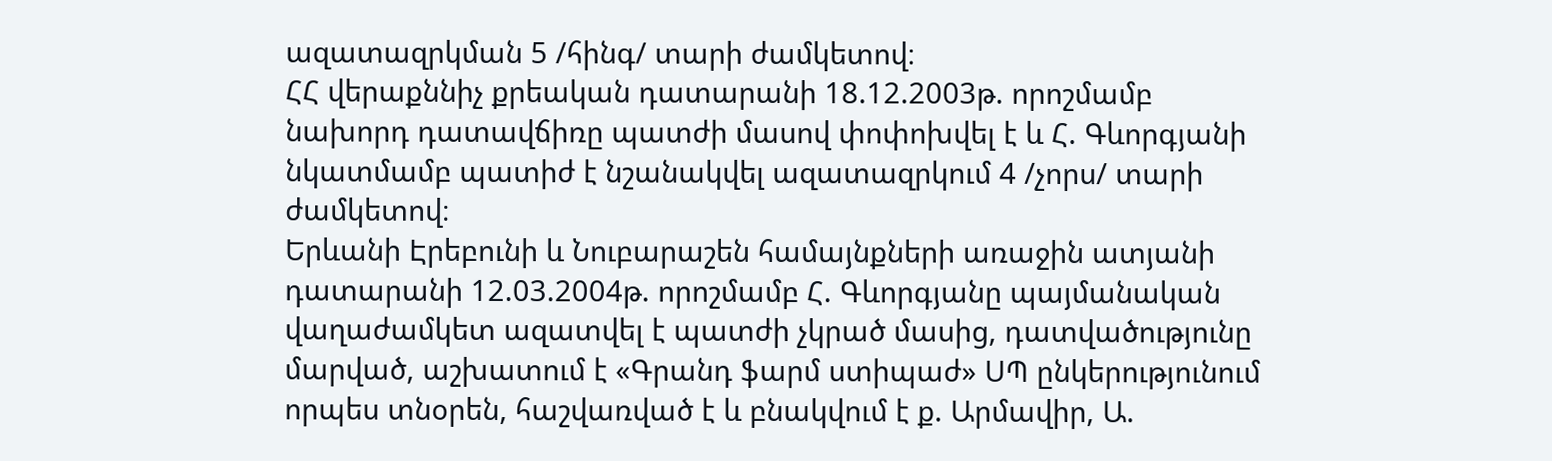ազատազրկման 5 /հինգ/ տարի ժամկետով։
ՀՀ վերաքննիչ քրեական դատարանի 18.12.2003թ. որոշմամբ նախորդ դատավճիռը պատժի մասով փոփոխվել է և Հ. Գևորգյանի նկատմամբ պատիժ է նշանակվել ազատազրկում 4 /չորս/ տարի ժամկետով։
Երևանի Էրեբունի և Նուբարաշեն համայնքների առաջին ատյանի դատարանի 12.03.2004թ. որոշմամբ Հ. Գևորգյանը պայմանական վաղաժամկետ ազատվել է պատժի չկրած մասից, դատվածությունը մարված, աշխատում է «Գրանդ ֆարմ ստիպաժ» ՍՊ ընկերությունում որպես տնօրեն, հաշվառված է և բնակվում է ք. Արմավիր, Ա.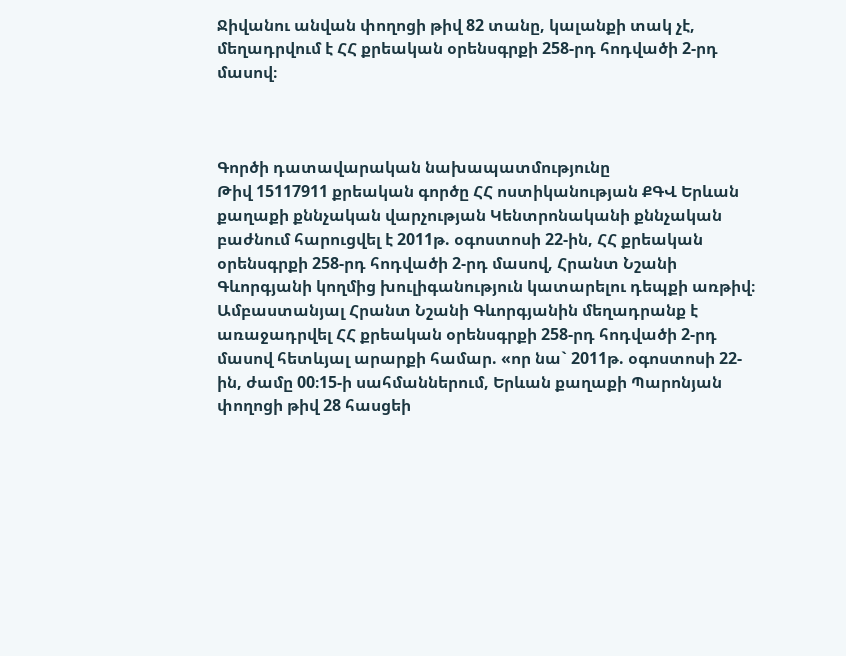Ջիվանու անվան փողոցի թիվ 82 տանը, կալանքի տակ չէ, մեղադրվում է ՀՀ քրեական օրենսգրքի 258-րդ հոդվածի 2-րդ մասով։



Գործի դատավարական նախապատմությունը
Թիվ 15117911 քրեական գործը ՀՀ ոստիկանության ՔԳՎ Երևան քաղաքի քննչական վարչության Կենտրոնականի քննչական բաժնում հարուցվել է 2011թ. օգոստոսի 22-ին, ՀՀ քրեական օրենսգրքի 258-րդ հոդվածի 2-րդ մասով, Հրանտ Նշանի Գևորգյանի կողմից խուլիգանություն կատարելու դեպքի առթիվ։
Ամբաստանյալ Հրանտ Նշանի Գևորգյանին մեղադրանք է առաջադրվել ՀՀ քրեական օրենսգրքի 258-րդ հոդվածի 2-րդ մասով հետևյալ արարքի համար. «որ նա` 2011թ. օգոստոսի 22-ին, ժամը 00։15-ի սահմաններում, Երևան քաղաքի Պարոնյան փողոցի թիվ 28 հասցեի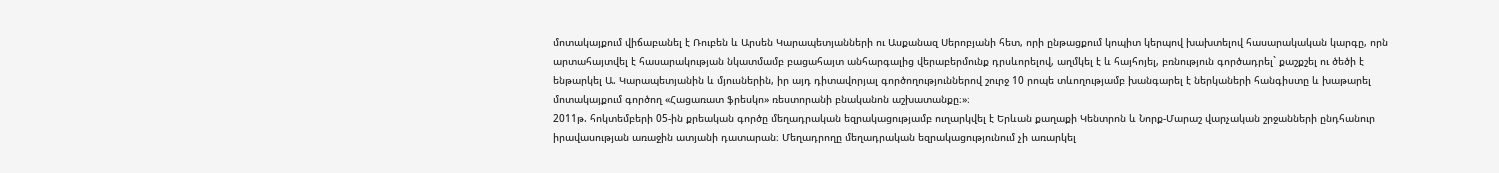մոտակայքում վիճաբանել է Ռուբեն և Արսեն Կարապետյանների ու Ասքանազ Սերոբյանի հետ, որի ընթացքում կոպիտ կերպով խախտելով հասարակական կարգը, որն արտահայտվել է հասարակության նկատմամբ բացահայտ անհարգալից վերաբերմունք դրսևորելով, աղմկել է և հայհոյել, բռնություն գործադրել` քաշքշել ու ծեծի է ենթարկել Ա. Կարապետյանին և մյուսներին, իր այդ դիտավորյալ գործողություններով շուրջ 10 րոպե տևողությամբ խանգարել է ներկաների հանգիստը և խաթարել մոտակայքում գործող «Հացառատ ֆրեսկո» ռեստորանի բնականոն աշխատանքը։»։
2011թ. հոկտեմբերի 05-ին քրեական գործը մեղադրական եզրակացությամբ ուղարկվել է Երևան քաղաքի Կենտրոն և Նորք-Մարաշ վարչական շրջանների ընդհանուր իրավասության առաջին ատյանի դատարան։ Մեղադրողը մեղադրական եզրակացությունում չի առարկել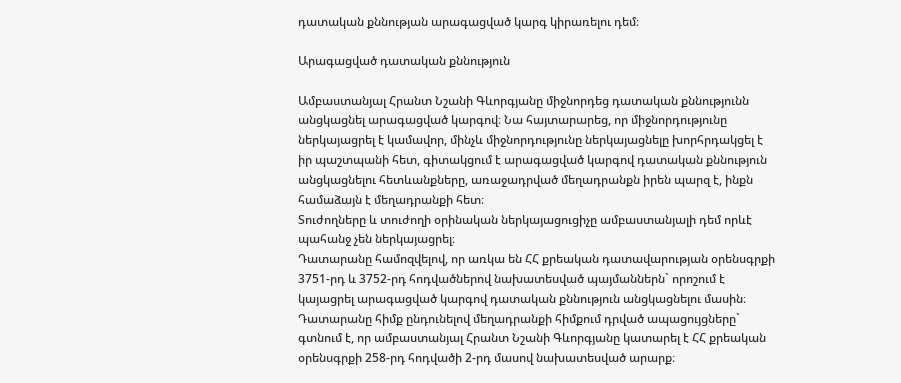դատական քննության արագացված կարգ կիրառելու դեմ։

Արագացված դատական քննություն

Ամբաստանյալ Հրանտ Նշանի Գևորգյանը միջնորդեց դատական քննությունն անցկացնել արագացված կարգով։ Նա հայտարարեց, որ միջնորդությունը ներկայացրել է կամավոր, մինչև միջնորդությունը ներկայացնելը խորհրդակցել է իր պաշտպանի հետ, գիտակցում է արագացված կարգով դատական քննություն անցկացնելու հետևանքները, առաջադրված մեղադրանքն իրեն պարզ է, ինքն համաձայն է մեղադրանքի հետ։
Տուժողները և տուժողի օրինական ներկայացուցիչը ամբաստանյալի դեմ որևէ պահանջ չեն ներկայացրել։
Դատարանը համոզվելով, որ առկա են ՀՀ քրեական դատավարության օրենսգրքի 3751-րդ և 3752-րդ հոդվածներով նախատեսված պայմաններն` որոշում է կայացրել արագացված կարգով դատական քննություն անցկացնելու մասին։
Դատարանը հիմք ընդունելով մեղադրանքի հիմքում դրված ապացույցները` գտնում է, որ ամբաստանյալ Հրանտ Նշանի Գևորգյանը կատարել է ՀՀ քրեական օրենսգրքի 258-րդ հոդվածի 2-րդ մասով նախատեսված արարք։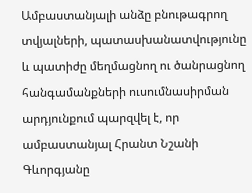Ամբաստանյալի անձը բնութագրող տվյալների, պատասխանատվությունը և պատիժը մեղմացնող ու ծանրացնող հանգամանքների ուսումնասիրման արդյունքում պարզվել է, որ ամբաստանյալ Հրանտ Նշանի Գևորգյանը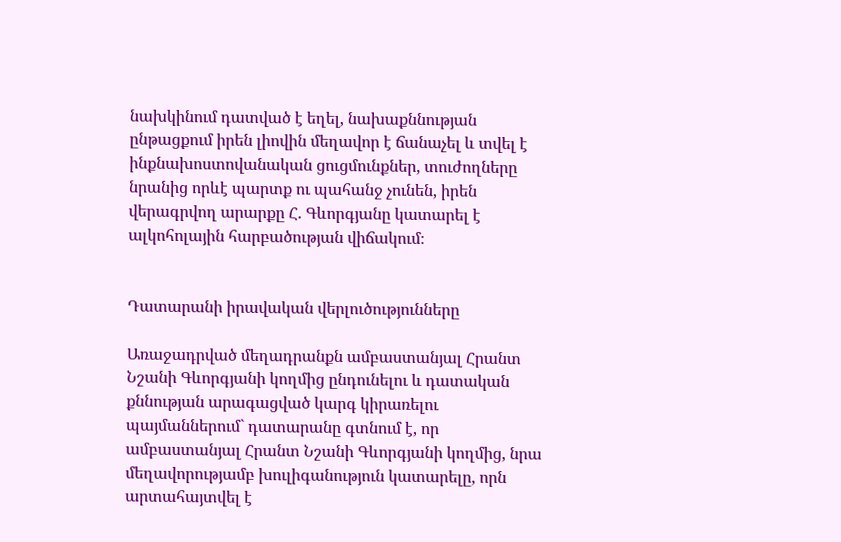նախկինում դատված է եղել, նախաքննության ընթացքում իրեն լիովին մեղավոր է ճանաչել և տվել է ինքնախոստովանական ցուցմունքներ, տուժողները նրանից որևէ պարտք ու պահանջ չունեն, իրեն վերագրվող արարքը Հ. Գևորգյանը կատարել է ալկոհոլային հարբածության վիճակում։


Դատարանի իրավական վերլուծությունները

Առաջադրված մեղադրանքն ամբաստանյալ Հրանտ Նշանի Գևորգյանի կողմից ընդունելու և դատական քննության արագացված կարգ կիրառելու պայմաններում` դատարանը գտնում է, որ ամբաստանյալ Հրանտ Նշանի Գևորգյանի կողմից, նրա մեղավորությամբ խուլիգանություն կատարելը, որն արտահայտվել է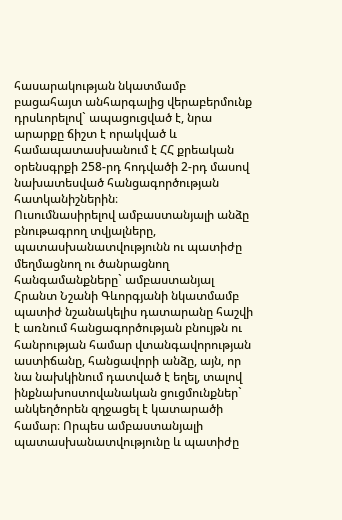հասարակության նկատմամբ բացահայտ անհարգալից վերաբերմունք դրսևորելով` ապացուցված է, նրա արարքը ճիշտ է որակված և համապատասխանում է ՀՀ քրեական օրենսգրքի 258-րդ հոդվածի 2-րդ մասով նախատեսված հանցագործության հատկանիշներին։
Ուսումնասիրելով ամբաստանյալի անձը բնութագրող տվյալները, պատասխանատվությունն ու պատիժը մեղմացնող ու ծանրացնող հանգամանքները` ամբաստանյալ Հրանտ Նշանի Գևորգյանի նկատմամբ պատիժ նշանակելիս դատարանը հաշվի է առնում հանցագործության բնույթն ու հանրության համար վտանգավորության աստիճանը, հանցավորի անձը, այն, որ նա նախկինում դատված է եղել, տալով ինքնախոստովանական ցուցմունքներ` անկեղծորեն զղջացել է կատարածի համար։ Որպես ամբաստանյալի պատասխանատվությունը և պատիժը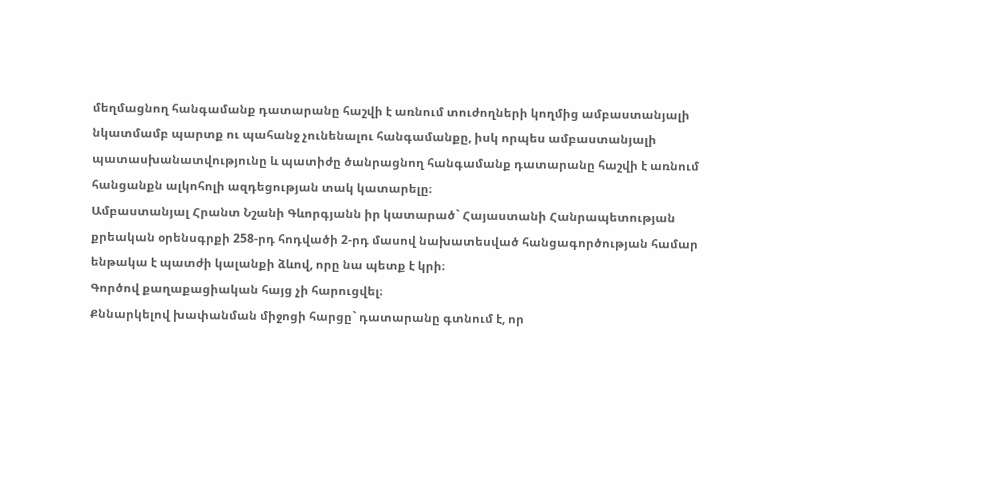մեղմացնող հանգամանք դատարանը հաշվի է առնում տուժողների կողմից ամբաստանյալի նկատմամբ պարտք ու պահանջ չունենալու հանգամանքը, իսկ որպես ամբաստանյալի պատասխանատվությունը և պատիժը ծանրացնող հանգամանք դատարանը հաշվի է առնում հանցանքն ալկոհոլի ազդեցության տակ կատարելը։
Ամբաստանյալ Հրանտ Նշանի Գևորգյանն իր կատարած` Հայաստանի Հանրապետության քրեական օրենսգրքի 258-րդ հոդվածի 2-րդ մասով նախատեսված հանցագործության համար ենթակա է պատժի կալանքի ձևով, որը նա պետք է կրի։
Գործով քաղաքացիական հայց չի հարուցվել։
Քննարկելով խափանման միջոցի հարցը` դատարանը գտնում է, որ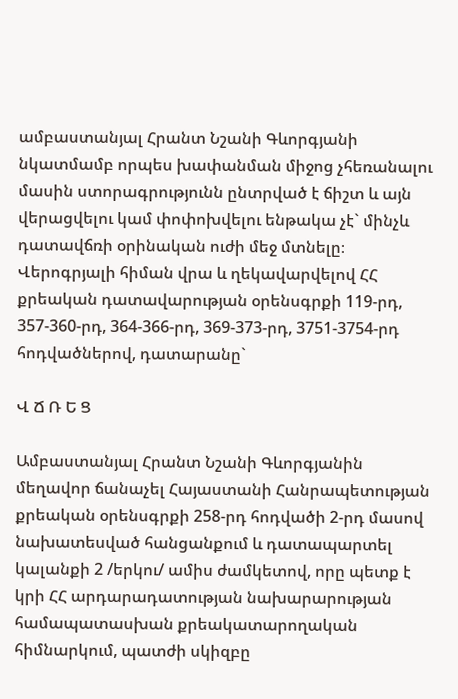ամբաստանյալ Հրանտ Նշանի Գևորգյանի նկատմամբ որպես խափանման միջոց չհեռանալու մասին ստորագրությունն ընտրված է ճիշտ և այն վերացվելու կամ փոփոխվելու ենթակա չէ` մինչև դատավճռի օրինական ուժի մեջ մտնելը։
Վերոգրյալի հիման վրա և ղեկավարվելով ՀՀ քրեական դատավարության օրենսգրքի 119-րդ, 357-360-րդ, 364-366-րդ, 369-373-րդ, 3751-3754-րդ հոդվածներով, դատարանը`

Վ Ճ Ռ Ե Ց

Ամբաստանյալ Հրանտ Նշանի Գևորգյանին մեղավոր ճանաչել Հայաստանի Հանրապետության քրեական օրենսգրքի 258-րդ հոդվածի 2-րդ մասով նախատեսված հանցանքում և դատապարտել կալանքի 2 /երկու/ ամիս ժամկետով, որը պետք է կրի ՀՀ արդարադատության նախարարության համապատասխան քրեակատարողական հիմնարկում, պատժի սկիզբը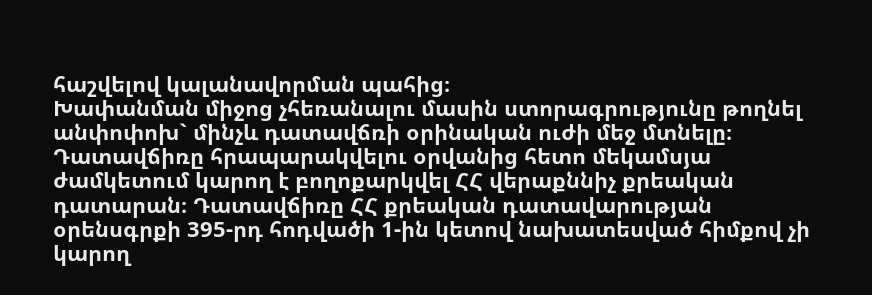հաշվելով կալանավորման պահից։
Խափանման միջոց չհեռանալու մասին ստորագրությունը թողնել անփոփոխ` մինչև դատավճռի օրինական ուժի մեջ մտնելը։
Դատավճիռը հրապարակվելու օրվանից հետո մեկամսյա ժամկետում կարող է բողոքարկվել ՀՀ վերաքննիչ քրեական դատարան։ Դատավճիռը ՀՀ քրեական դատավարության օրենսգրքի 395-րդ հոդվածի 1-ին կետով նախատեսված հիմքով չի կարող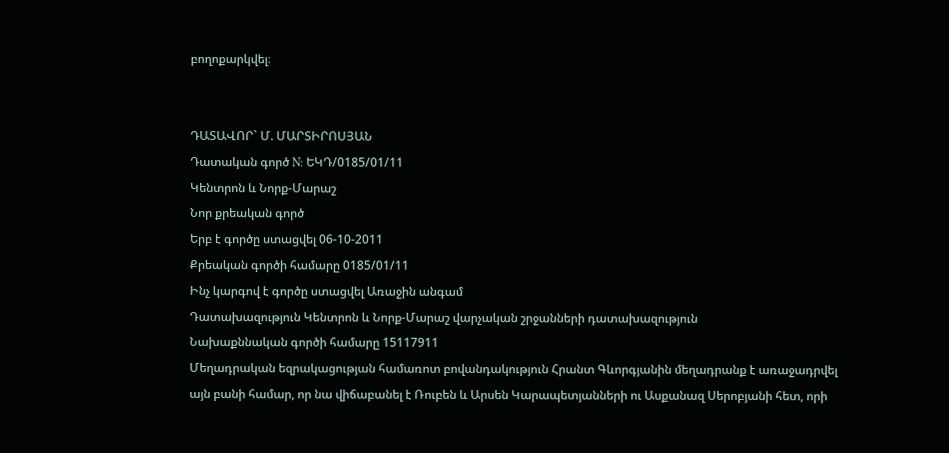բողոքարկվել։


ԴԱՏԱՎՈՐ` Մ. ՄԱՐՏԻՐՈՍՅԱՆ
Դատական գործ N: ԵԿԴ/0185/01/11
Կենտրոն և Նորք-Մարաշ
Նոր քրեական գործ
Երբ է գործը ստացվել 06-10-2011
Քրեական գործի համարը 0185/01/11
Ինչ կարգով է գործը ստացվել Առաջին անգամ
Դատախազություն Կենտրոն և Նորք-Մարաշ վարչական շրջանների դատախազություն
Նախաքննական գործի համարը 15117911
Մեղադրական եզրակացության համառոտ բովանդակություն Հրանտ Գևորգյանին մեղադրանք է առաջադրվել այն բանի համար, որ նա վիճաբանել է Ռուբեն և Արսեն Կարապետյանների ու Ասքանազ Սերոբյանի հետ, որի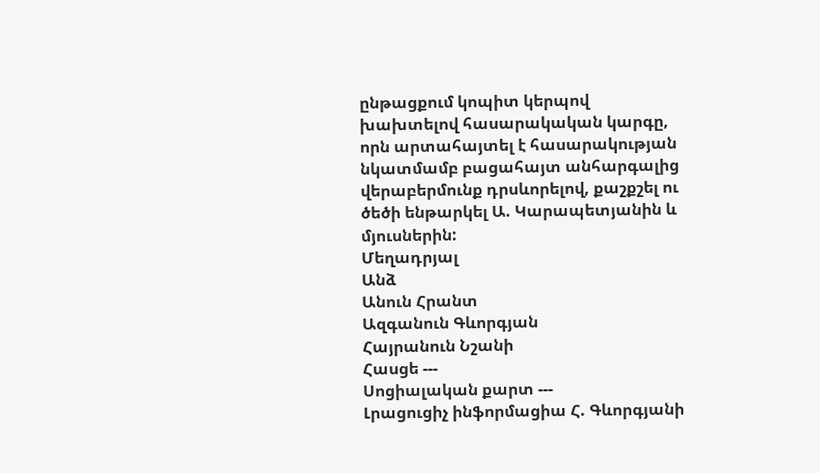ընթացքում կոպիտ կերպով խախտելով հասարակական կարգը, որն արտահայտել է հասարակության նկատմամբ բացահայտ անհարգալից վերաբերմունք դրսևորելով, քաշքշել ու ծեծի ենթարկել Ա. Կարապետյանին և մյուսներին:
Մեղադրյալ
Անձ
Անուն Հրանտ
Ազգանուն Գևորգյան
Հայրանուն Նշանի
Հասցե ---
Սոցիալական քարտ ---
Լրացուցիչ ինֆորմացիա Հ. Գևորգյանի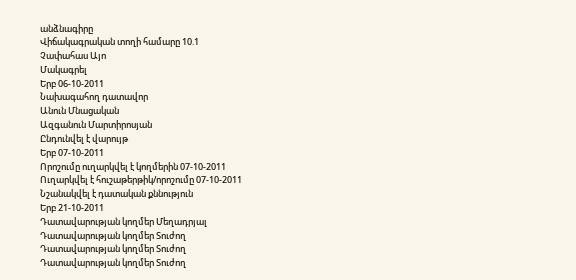անձնագիրը
Վիճակագրական տողի համարը 10.1
Չափահաս Այո
Մակագրել
Երբ 06-10-2011
Նախագահող դատավոր
Անուն Մնացական
Ազգանուն Մարտիրոսյան
Ընդունվել է վարույթ
Երբ 07-10-2011
Որոշումը ուղարկվել է կողմերին 07-10-2011
Ուղարկվել է հուշաթերթիկ/որոշումը 07-10-2011
Նշանակվել է դատական քննություն
Երբ 21-10-2011
Դատավարության կողմեր Մեղադրյալ
Դատավարության կողմեր Տուժող
Դատավարության կողմեր Տուժող
Դատավարության կողմեր Տուժող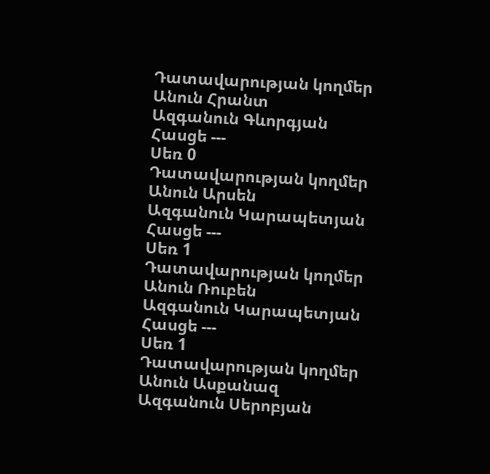Դատավարության կողմեր
Անուն Հրանտ
Ազգանուն Գևորգյան
Հասցե ---
Սեռ 0
Դատավարության կողմեր
Անուն Արսեն
Ազգանուն Կարապետյան
Հասցե ---
Սեռ 1
Դատավարության կողմեր
Անուն Ռուբեն
Ազգանուն Կարապետյան
Հասցե ---
Սեռ 1
Դատավարության կողմեր
Անուն Ասքանազ
Ազգանուն Սերոբյան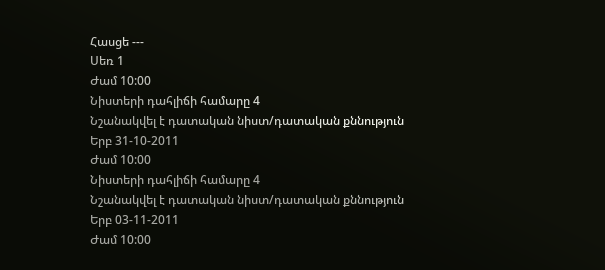Հասցե ---
Սեռ 1
Ժամ 10:00
Նիստերի դահլիճի համարը 4
Նշանակվել է դատական նիստ/դատական քննություն
Երբ 31-10-2011
Ժամ 10:00
Նիստերի դահլիճի համարը 4
Նշանակվել է դատական նիստ/դատական քննություն
Երբ 03-11-2011
Ժամ 10:00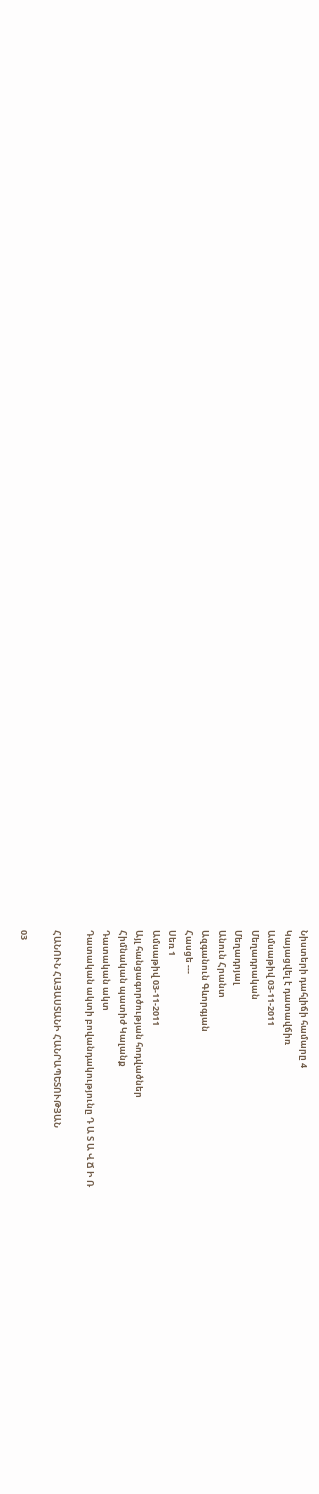Նիստերի դահլիճի համարը 4
Կայացվել է դատավճիռ
Ամսաթիվ 03-11-2011
Մեղադրական
Մեղադրյալ
Անուն Հրանտ
Ազգանուն Գևորգյան
Հասցե ---
Սեռ 1
Ամսաթիվ 03-11-2011
Այլ հանցագործության հոդվածներ
Հիմնական պատիժ Կալանք
Դատական ակտ
Դատական ակտի բովանդակությունը Դ Ա Տ Ա Վ Ճ Ի Ռ

ՀԱՆՈՒՆ ՀԱՅԱՍՏԱՆԻ ՀԱՆՐԱՊԵՏՈՒԹՅԱՆ

03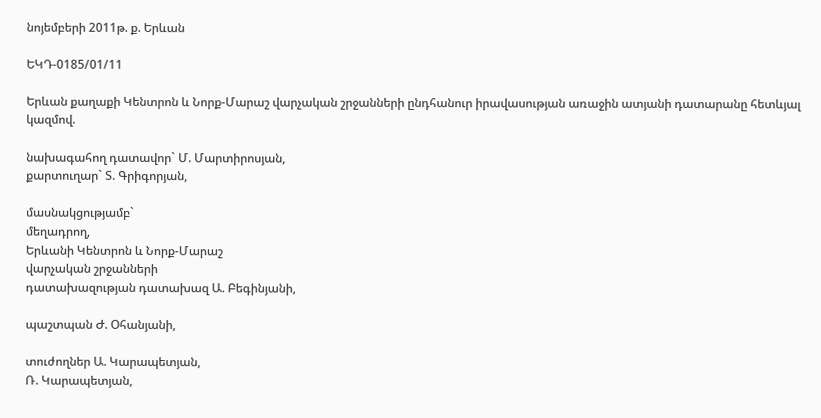նոյեմբերի 2011թ. ք. Երևան

ԵԿԴ-0185/01/11

Երևան քաղաքի Կենտրոն և Նորք-Մարաշ վարչական շրջանների ընդհանուր իրավասության առաջին ատյանի դատարանը հետևյալ կազմով.

նախագահող դատավոր` Մ. Մարտիրոսյան,
քարտուղար` Տ. Գրիգորյան,

մասնակցությամբ`
մեղադրող,
Երևանի Կենտրոն և Նորք-Մարաշ
վարչական շրջանների
դատախազության դատախազ Ա. Բեգինյանի,

պաշտպան Ժ. Օհանյանի,

տուժողներ Ա. Կարապետյան,
Ռ. Կարապետյան,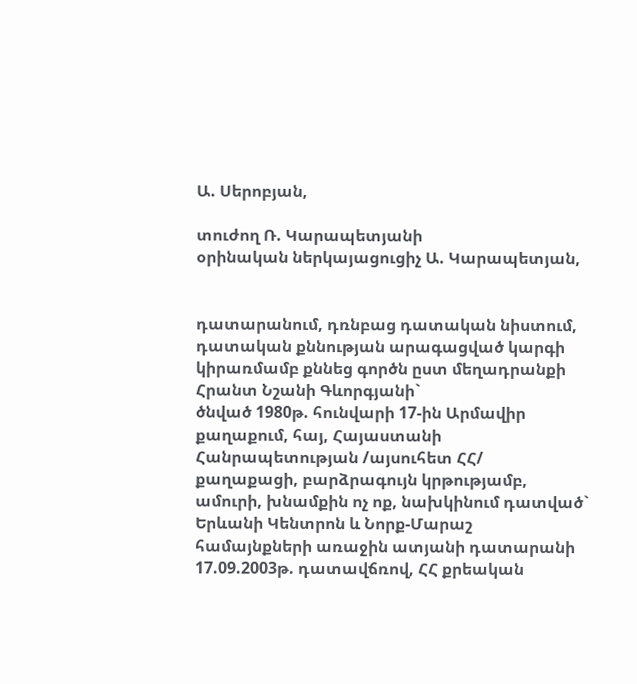Ա. Սերոբյան,

տուժող Ռ. Կարապետյանի
օրինական ներկայացուցիչ Ա. Կարապետյան,


դատարանում, դռնբաց դատական նիստում, դատական քննության արագացված կարգի կիրառմամբ քննեց գործն ըստ մեղադրանքի
Հրանտ Նշանի Գևորգյանի`
ծնված 1980թ. հունվարի 17-ին Արմավիր քաղաքում, հայ, Հայաստանի Հանրապետության /այսուհետ ՀՀ/ քաղաքացի, բարձրագույն կրթությամբ, ամուրի, խնամքին ոչ ոք, նախկինում դատված` Երևանի Կենտրոն և Նորք-Մարաշ համայնքների առաջին ատյանի դատարանի 17.09.2003թ. դատավճռով, ՀՀ քրեական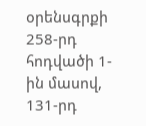օրենսգրքի 258-րդ հոդվածի 1-ին մասով, 131-րդ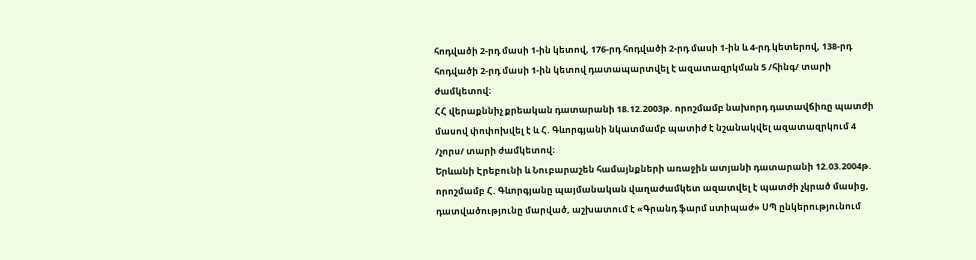հոդվածի 2-րդ մասի 1-ին կետով, 176-րդ հոդվածի 2-րդ մասի 1-ին և 4-րդ կետերով, 138-րդ հոդվածի 2-րդ մասի 1-ին կետով դատապարտվել է ազատազրկման 5 /հինգ/ տարի ժամկետով։
ՀՀ վերաքննիչ քրեական դատարանի 18.12.2003թ. որոշմամբ նախորդ դատավճիռը պատժի մասով փոփոխվել է և Հ. Գևորգյանի նկատմամբ պատիժ է նշանակվել ազատազրկում 4 /չորս/ տարի ժամկետով։
Երևանի Էրեբունի և Նուբարաշեն համայնքների առաջին ատյանի դատարանի 12.03.2004թ. որոշմամբ Հ. Գևորգյանը պայմանական վաղաժամկետ ազատվել է պատժի չկրած մասից, դատվածությունը մարված, աշխատում է «Գրանդ ֆարմ ստիպաժ» ՍՊ ընկերությունում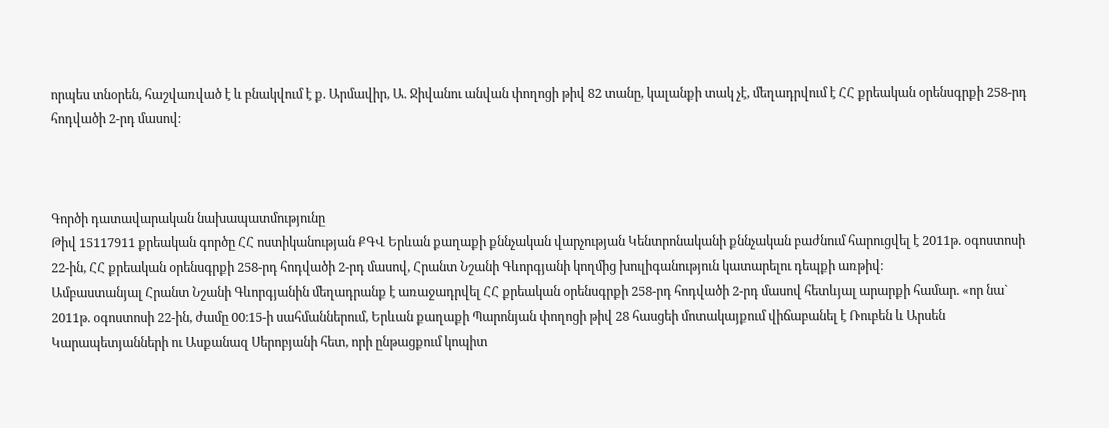որպես տնօրեն, հաշվառված է և բնակվում է ք. Արմավիր, Ա. Ջիվանու անվան փողոցի թիվ 82 տանը, կալանքի տակ չէ, մեղադրվում է ՀՀ քրեական օրենսգրքի 258-րդ հոդվածի 2-րդ մասով։



Գործի դատավարական նախապատմությունը
Թիվ 15117911 քրեական գործը ՀՀ ոստիկանության ՔԳՎ Երևան քաղաքի քննչական վարչության Կենտրոնականի քննչական բաժնում հարուցվել է 2011թ. օգոստոսի 22-ին, ՀՀ քրեական օրենսգրքի 258-րդ հոդվածի 2-րդ մասով, Հրանտ Նշանի Գևորգյանի կողմից խուլիգանություն կատարելու դեպքի առթիվ։
Ամբաստանյալ Հրանտ Նշանի Գևորգյանին մեղադրանք է առաջադրվել ՀՀ քրեական օրենսգրքի 258-րդ հոդվածի 2-րդ մասով հետևյալ արարքի համար. «որ նա` 2011թ. օգոստոսի 22-ին, ժամը 00։15-ի սահմաններում, Երևան քաղաքի Պարոնյան փողոցի թիվ 28 հասցեի մոտակայքում վիճաբանել է Ռուբեն և Արսեն Կարապետյանների ու Ասքանազ Սերոբյանի հետ, որի ընթացքում կոպիտ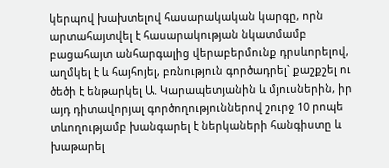կերպով խախտելով հասարակական կարգը, որն արտահայտվել է հասարակության նկատմամբ բացահայտ անհարգալից վերաբերմունք դրսևորելով, աղմկել է և հայհոյել, բռնություն գործադրել` քաշքշել ու ծեծի է ենթարկել Ա. Կարապետյանին և մյուսներին, իր այդ դիտավորյալ գործողություններով շուրջ 10 րոպե տևողությամբ խանգարել է ներկաների հանգիստը և խաթարել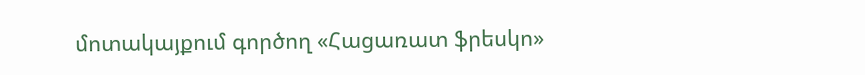մոտակայքում գործող «Հացառատ ֆրեսկո»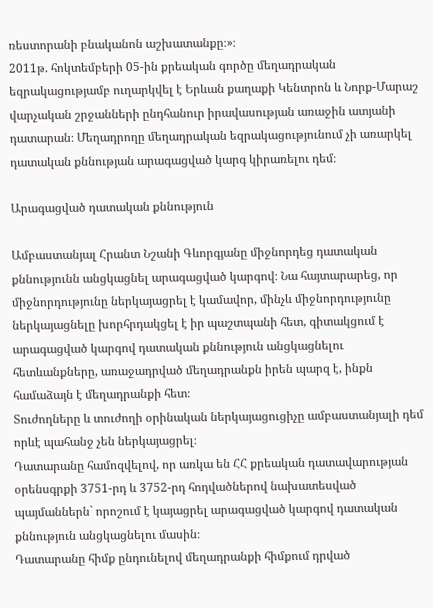ռեստորանի բնականոն աշխատանքը։»։
2011թ. հոկտեմբերի 05-ին քրեական գործը մեղադրական եզրակացությամբ ուղարկվել է Երևան քաղաքի Կենտրոն և Նորք-Մարաշ վարչական շրջանների ընդհանուր իրավասության առաջին ատյանի դատարան։ Մեղադրողը մեղադրական եզրակացությունում չի առարկել դատական քննության արագացված կարգ կիրառելու դեմ։

Արագացված դատական քննություն

Ամբաստանյալ Հրանտ Նշանի Գևորգյանը միջնորդեց դատական քննությունն անցկացնել արագացված կարգով։ Նա հայտարարեց, որ միջնորդությունը ներկայացրել է կամավոր, մինչև միջնորդությունը ներկայացնելը խորհրդակցել է իր պաշտպանի հետ, գիտակցում է արագացված կարգով դատական քննություն անցկացնելու հետևանքները, առաջադրված մեղադրանքն իրեն պարզ է, ինքն համաձայն է մեղադրանքի հետ։
Տուժողները և տուժողի օրինական ներկայացուցիչը ամբաստանյալի դեմ որևէ պահանջ չեն ներկայացրել։
Դատարանը համոզվելով, որ առկա են ՀՀ քրեական դատավարության օրենսգրքի 3751-րդ և 3752-րդ հոդվածներով նախատեսված պայմաններն` որոշում է կայացրել արագացված կարգով դատական քննություն անցկացնելու մասին։
Դատարանը հիմք ընդունելով մեղադրանքի հիմքում դրված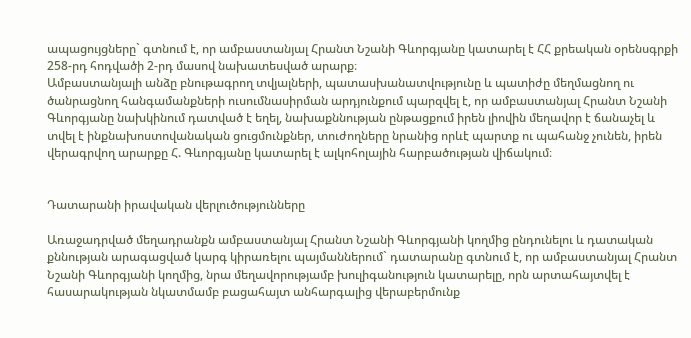ապացույցները` գտնում է, որ ամբաստանյալ Հրանտ Նշանի Գևորգյանը կատարել է ՀՀ քրեական օրենսգրքի 258-րդ հոդվածի 2-րդ մասով նախատեսված արարք։
Ամբաստանյալի անձը բնութագրող տվյալների, պատասխանատվությունը և պատիժը մեղմացնող ու ծանրացնող հանգամանքների ուսումնասիրման արդյունքում պարզվել է, որ ամբաստանյալ Հրանտ Նշանի Գևորգյանը նախկինում դատված է եղել, նախաքննության ընթացքում իրեն լիովին մեղավոր է ճանաչել և տվել է ինքնախոստովանական ցուցմունքներ, տուժողները նրանից որևէ պարտք ու պահանջ չունեն, իրեն վերագրվող արարքը Հ. Գևորգյանը կատարել է ալկոհոլային հարբածության վիճակում։


Դատարանի իրավական վերլուծությունները

Առաջադրված մեղադրանքն ամբաստանյալ Հրանտ Նշանի Գևորգյանի կողմից ընդունելու և դատական քննության արագացված կարգ կիրառելու պայմաններում` դատարանը գտնում է, որ ամբաստանյալ Հրանտ Նշանի Գևորգյանի կողմից, նրա մեղավորությամբ խուլիգանություն կատարելը, որն արտահայտվել է հասարակության նկատմամբ բացահայտ անհարգալից վերաբերմունք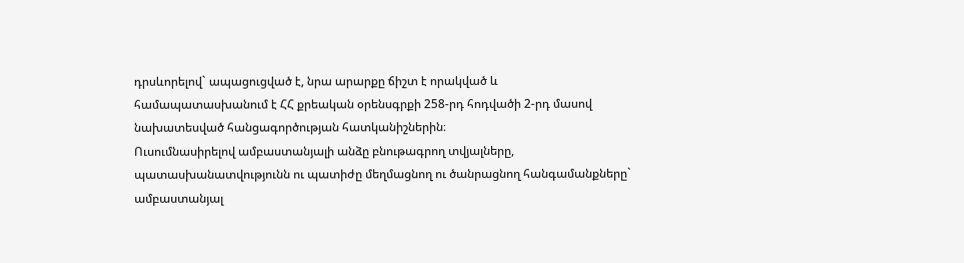դրսևորելով` ապացուցված է, նրա արարքը ճիշտ է որակված և համապատասխանում է ՀՀ քրեական օրենսգրքի 258-րդ հոդվածի 2-րդ մասով նախատեսված հանցագործության հատկանիշներին։
Ուսումնասիրելով ամբաստանյալի անձը բնութագրող տվյալները, պատասխանատվությունն ու պատիժը մեղմացնող ու ծանրացնող հանգամանքները` ամբաստանյալ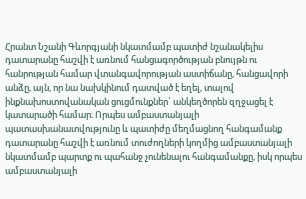Հրանտ Նշանի Գևորգյանի նկատմամբ պատիժ նշանակելիս դատարանը հաշվի է առնում հանցագործության բնույթն ու հանրության համար վտանգավորության աստիճանը, հանցավորի անձը, այն, որ նա նախկինում դատված է եղել, տալով ինքնախոստովանական ցուցմունքներ` անկեղծորեն զղջացել է կատարածի համար։ Որպես ամբաստանյալի պատասխանատվությունը և պատիժը մեղմացնող հանգամանք դատարանը հաշվի է առնում տուժողների կողմից ամբաստանյալի նկատմամբ պարտք ու պահանջ չունենալու հանգամանքը, իսկ որպես ամբաստանյալի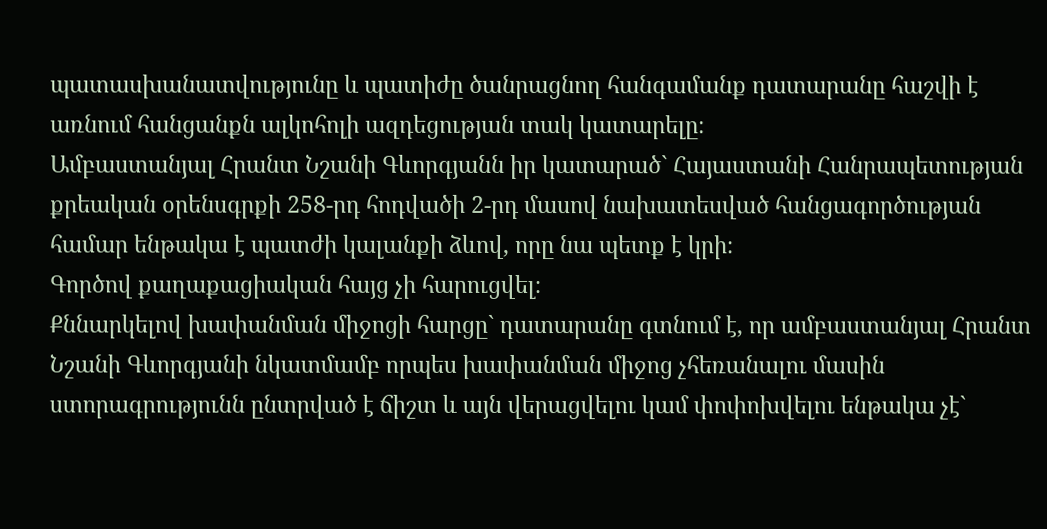պատասխանատվությունը և պատիժը ծանրացնող հանգամանք դատարանը հաշվի է առնում հանցանքն ալկոհոլի ազդեցության տակ կատարելը։
Ամբաստանյալ Հրանտ Նշանի Գևորգյանն իր կատարած` Հայաստանի Հանրապետության քրեական օրենսգրքի 258-րդ հոդվածի 2-րդ մասով նախատեսված հանցագործության համար ենթակա է պատժի կալանքի ձևով, որը նա պետք է կրի։
Գործով քաղաքացիական հայց չի հարուցվել։
Քննարկելով խափանման միջոցի հարցը` դատարանը գտնում է, որ ամբաստանյալ Հրանտ Նշանի Գևորգյանի նկատմամբ որպես խափանման միջոց չհեռանալու մասին ստորագրությունն ընտրված է ճիշտ և այն վերացվելու կամ փոփոխվելու ենթակա չէ`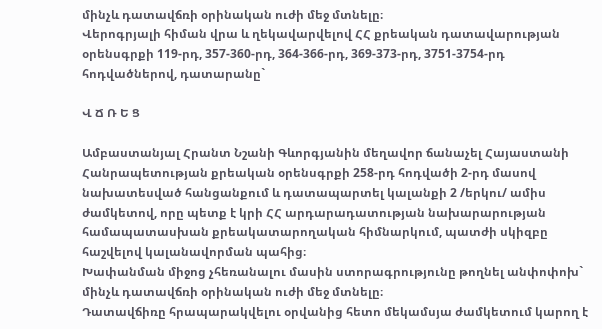մինչև դատավճռի օրինական ուժի մեջ մտնելը։
Վերոգրյալի հիման վրա և ղեկավարվելով ՀՀ քրեական դատավարության օրենսգրքի 119-րդ, 357-360-րդ, 364-366-րդ, 369-373-րդ, 3751-3754-րդ հոդվածներով, դատարանը`

Վ Ճ Ռ Ե Ց

Ամբաստանյալ Հրանտ Նշանի Գևորգյանին մեղավոր ճանաչել Հայաստանի Հանրապետության քրեական օրենսգրքի 258-րդ հոդվածի 2-րդ մասով նախատեսված հանցանքում և դատապարտել կալանքի 2 /երկու/ ամիս ժամկետով, որը պետք է կրի ՀՀ արդարադատության նախարարության համապատասխան քրեակատարողական հիմնարկում, պատժի սկիզբը հաշվելով կալանավորման պահից։
Խափանման միջոց չհեռանալու մասին ստորագրությունը թողնել անփոփոխ` մինչև դատավճռի օրինական ուժի մեջ մտնելը։
Դատավճիռը հրապարակվելու օրվանից հետո մեկամսյա ժամկետում կարող է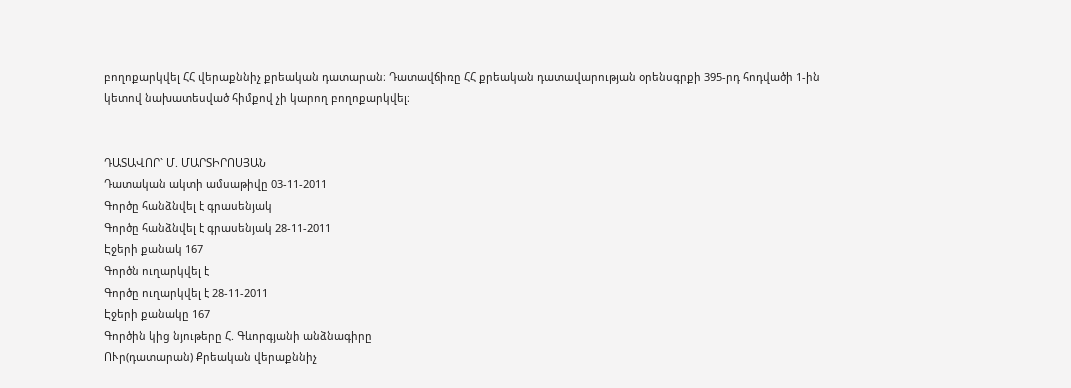բողոքարկվել ՀՀ վերաքննիչ քրեական դատարան։ Դատավճիռը ՀՀ քրեական դատավարության օրենսգրքի 395-րդ հոդվածի 1-ին կետով նախատեսված հիմքով չի կարող բողոքարկվել։


ԴԱՏԱՎՈՐ` Մ. ՄԱՐՏԻՐՈՍՅԱՆ
Դատական ակտի ամսաթիվը 03-11-2011
Գործը հանձնվել է գրասենյակ
Գործը հանձնվել է գրասենյակ 28-11-2011
Էջերի քանակ 167
Գործն ուղարկվել է
Գործը ուղարկվել է 28-11-2011
Էջերի քանակը 167
Գործին կից նյութերը Հ. Գևորգյանի անձնագիրը
ՈՒր(դատարան) Քրեական վերաքննիչ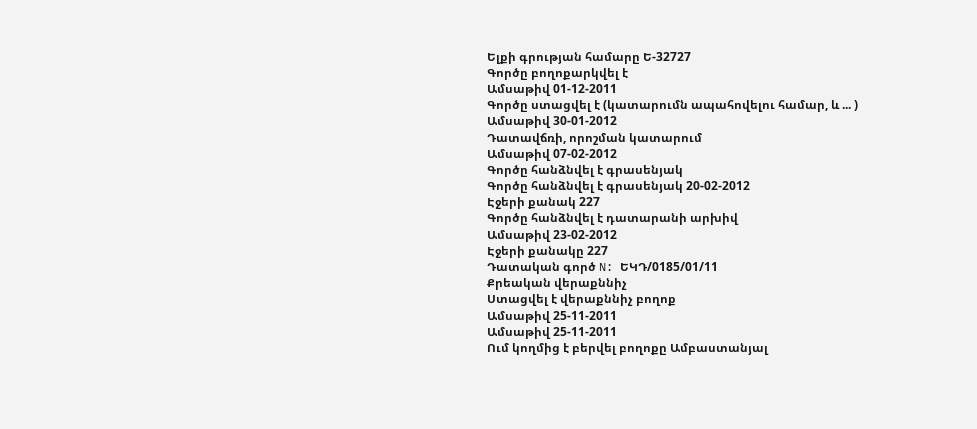Ելքի գրության համարը Ե-32727
Գործը բողոքարկվել է
Ամսաթիվ 01-12-2011
Գործը ստացվել է (կատարումն ապահովելու համար, և ... )
Ամսաթիվ 30-01-2012
Դատավճռի, որոշման կատարում
Ամսաթիվ 07-02-2012
Գործը հանձնվել է գրասենյակ
Գործը հանձնվել է գրասենյակ 20-02-2012
Էջերի քանակ 227
Գործը հանձնվել է դատարանի արխիվ
Ամսաթիվ 23-02-2012
Էջերի քանակը 227
Դատական գործ N: ԵԿԴ/0185/01/11
Քրեական վերաքննիչ
Ստացվել է վերաքննիչ բողոք
Ամսաթիվ 25-11-2011
Ամսաթիվ 25-11-2011
Ում կողմից է բերվել բողոքը Ամբաստանյալ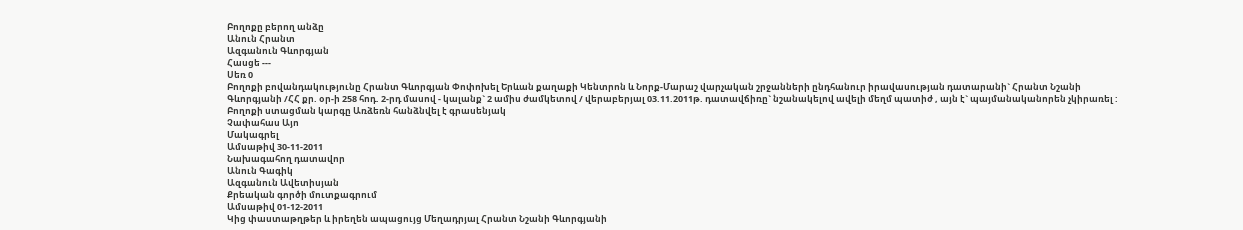Բողոքը բերող անձը
Անուն Հրանտ
Ազգանուն Գևորգյան
Հասցե ---
Սեռ 0
Բողոքի բովանդակությունը Հրանտ Գևորգյան Փոփոխել Երևան քաղաքի Կենտրոն և Նորք-Մարաշ վարչական շրջանների ընդհանուր իրավասության դատարանի` Հրանտ Նշանի Գևորգյանի /ՀՀ քր. օր-ի 258 հոդ. 2-րդ մասով - կալանք` 2 ամիս ժամկետով / վերաբերյալ 03.11.2011թ. դատավճիռը` նշանակելով ավելի մեղմ պատիժ , այն է` պայմանականորեն չկիրառել :
Բողոքի ստացման կարգը Առձեռն հանձնվել է գրասենյակ
Չափահաս Այո
Մակագրել
Ամսաթիվ 30-11-2011
Նախագահող դատավոր
Անուն Գագիկ
Ազգանուն Ավետիսյան
Քրեական գործի մուտքագրում
Ամսաթիվ 01-12-2011
Կից փաստաթղթեր և իրեղեն ապացույց Մեղադրյալ Հրանտ Նշանի Գևորգյանի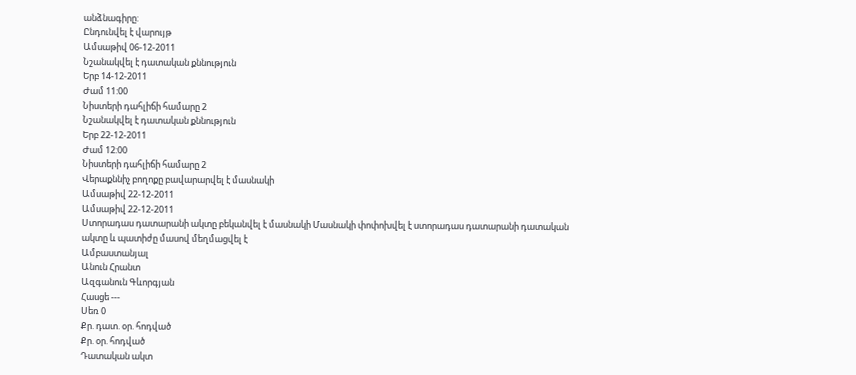անձնագիրը:
Ընդունվել է վարույթ
Ամսաթիվ 06-12-2011
Նշանակվել է դատական քննություն
Երբ 14-12-2011
Ժամ 11:00
Նիստերի դահլիճի համարը 2
Նշանակվել է դատական քննություն
Երբ 22-12-2011
Ժամ 12:00
Նիստերի դահլիճի համարը 2
Վերաքննիչ բողոքը բավարարվել է մասնակի
Ամսաթիվ 22-12-2011
Ամսաթիվ 22-12-2011
Ստորադաս դատարանի ակտը բեկանվել է մասնակի Մասնակի փոփոխվել է ստորադաս դատարանի դատական ակտը և պատիժը մասով մեղմացվել է
Ամբաստանյալ
Անուն Հրանտ
Ազգանուն Գևորգյան
Հասցե ---
Սեռ 0
Քր. դատ. օր. հոդված
Քր. օր. հոդված
Դատական ակտ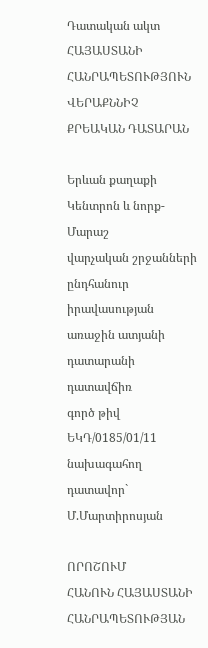Դատական ակտ ՀԱՅԱՍՏԱՆԻ ՀԱՆՐԱՊԵՏՈՒԹՅՈՒՆ
ՎԵՐԱՔՆՆԻՉ ՔՐԵԱԿԱՆ ԴԱՏԱՐԱՆ

Երևան քաղաքի Կենտրոն և նորք-Մարաշ
վարչական շրջանների
ընդհանուր իրավասության
առաջին ատյանի դատարանի դատավճիռ
գործ թիվ ԵԿԴ/0185/01/11
նախագահող դատավոր` Մ.Մարտիրոսյան

ՈՐՈՇՈՒՄ
ՀԱՆՈՒՆ ՀԱՅԱՍՏԱՆԻ ՀԱՆՐԱՊԵՏՈՒԹՅԱՆ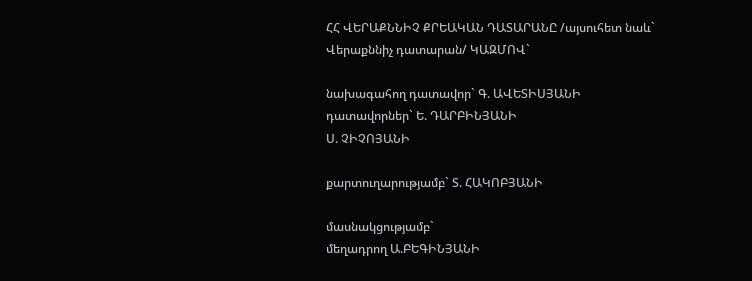ՀՀ ՎԵՐԱՔՆՆԻՉ ՔՐԵԱԿԱՆ ԴԱՏԱՐԱՆԸ /այսուհետ նաև`
Վերաքննիչ դատարան/ ԿԱԶՄՈՎ`

նախագահող դատավոր` Գ. ԱՎԵՏԻՍՅԱՆԻ
դատավորներ` Ե. ԴԱՐԲԻՆՅԱՆԻ
Ս. ՉԻՉՈՅԱՆԻ

քարտուղարությամբ` Տ. ՀԱԿՈԲՅԱՆԻ

մասնակցությամբ`
մեղադրող Ա.ԲԵԳԻՆՅԱՆԻ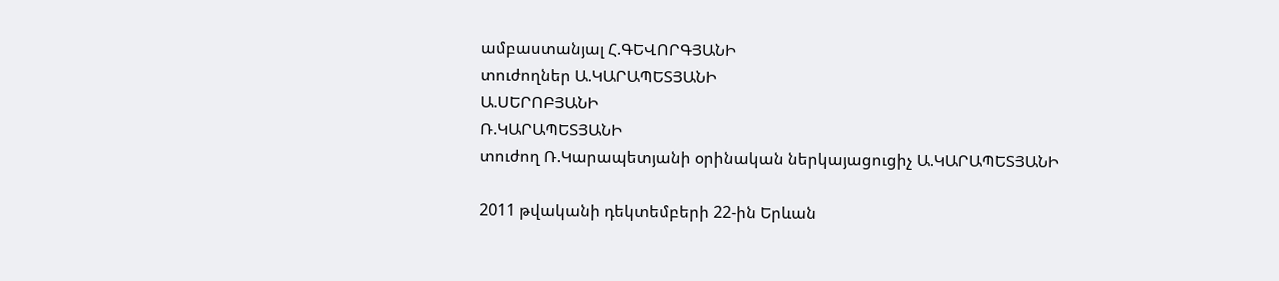ամբաստանյալ Հ.ԳԵՎՈՐԳՅԱՆԻ
տուժողներ Ա.ԿԱՐԱՊԵՏՅԱՆԻ
Ա.ՍԵՐՈԲՅԱՆԻ
Ռ.ԿԱՐԱՊԵՏՅԱՆԻ
տուժող Ռ.Կարապետյանի օրինական ներկայացուցիչ Ա.ԿԱՐԱՊԵՏՅԱՆԻ

2011 թվականի դեկտեմբերի 22-ին Երևան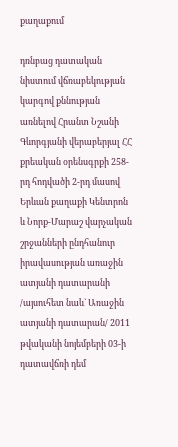քաղաքում

դռնբաց դատական նիստում վճռաբեկության կարգով քննության առնելով Հրանտ Նշանի Գևորգյանի վերաբերյալ ՀՀ քրեական օրենսգրքի 258-րդ հոդվածի 2-րդ մասով Երևան քաղաքի Կենտրոն և Նորք-Մարաշ վարչական շրջանների ընդհանուր իրավասության առաջին ատյանի դատարանի /այսուհետ նաև` Առաջին ատյանի դատարան/ 2011 թվականի նոյեմբերի 03-ի դատավճռի դեմ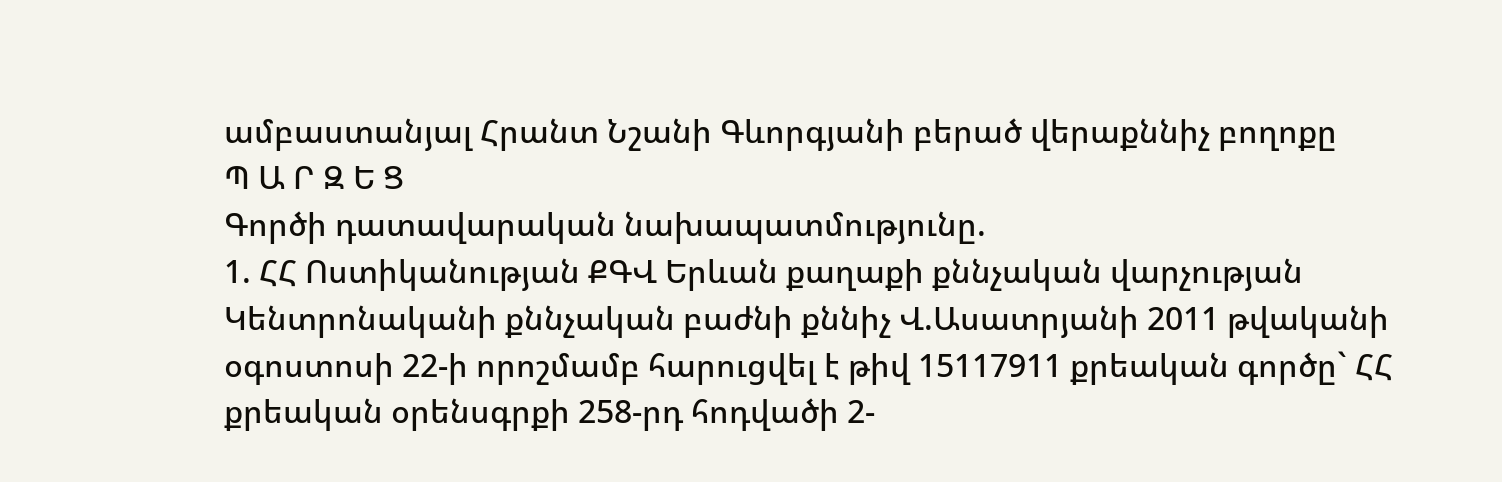ամբաստանյալ Հրանտ Նշանի Գևորգյանի բերած վերաքննիչ բողոքը
Պ Ա Ր Զ Ե Ց
Գործի դատավարական նախապատմությունը.
1. ՀՀ Ոստիկանության ՔԳՎ Երևան քաղաքի քննչական վարչության Կենտրոնականի քննչական բաժնի քննիչ Վ.Ասատրյանի 2011 թվականի օգոստոսի 22-ի որոշմամբ հարուցվել է թիվ 15117911 քրեական գործը` ՀՀ քրեական օրենսգրքի 258-րդ հոդվածի 2-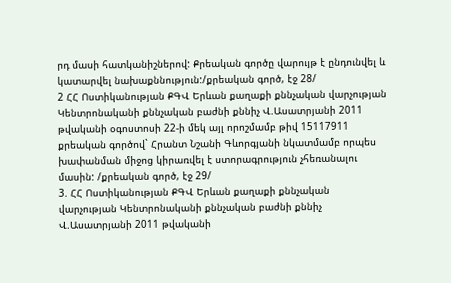րդ մասի հատկանիշներով: Քրեական գործը վարույթ է ընդունվել և կատարվել նախաքննություն:/քրեական գործ, էջ 28/
2 ՀՀ Ոստիկանության ՔԳՎ Երևան քաղաքի քննչական վարչության Կենտրոնականի քննչական բաժնի քննիչ Վ.Ասատրյանի 2011 թվականի օգոստոսի 22-ի մեկ այլ որոշմամբ թիվ 15117911 քրեական գործով` Հրանտ Նշանի Գևորգյանի նկատմամբ որպես խափանման միջոց կիրառվել է ստորագրություն չհեռանալու մասին: /քրեական գործ, էջ 29/
3. ՀՀ Ոստիկանության ՔԳՎ Երևան քաղաքի քննչական վարչության Կենտրոնականի քննչական բաժնի քննիչ Վ.Ասատրյանի 2011 թվականի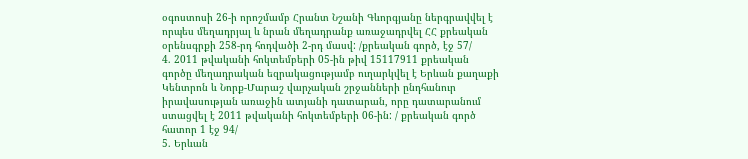օգոստոսի 26-ի որոշմամբ Հրանտ Նշանի Գևորգյանը ներգրավվել է որպես մեղադրյալ և նրան մեղադրանք առաջադրվել ՀՀ քրեական օրենսգրքի 258-րդ հոդվածի 2-րդ մասվ: /քրեական գործ, էջ 57/
4. 2011 թվականի հոկտեմբերի 05-ին թիվ 15117911 քրեական գործը մեղադրական եզրակացությամբ ուղարկվել է Երևան քաղաքի Կենտրոն և Նորք-Մարաշ վարչական շրջանների ընդհանուր իրավասության առաջին ատյանի դատարան, որը դատարանում ստացվել է 2011 թվականի հոկտեմբերի 06-ին: / քրեական գործ հատոր 1 էջ 94/
5. Երևան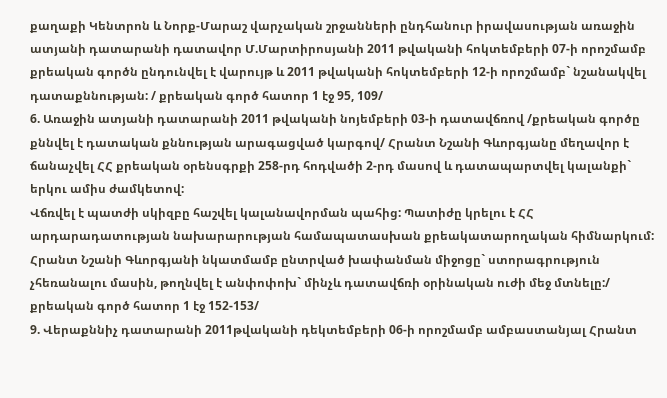քաղաքի Կենտրոն և Նորք-Մարաշ վարչական շրջանների ընդհանուր իրավասության առաջին ատյանի դատարանի դատավոր Մ.Մարտիրոսյանի 2011 թվականի հոկտեմբերի 07-ի որոշմամբ քրեական գործն ընդունվել է վարույթ և 2011 թվականի հոկտեմբերի 12-ի որոշմամբ` նշանակվել դատաքննության: / քրեական գործ հատոր 1 էջ 95, 109/
6. Առաջին ատյանի դատարանի 2011 թվականի նոյեմբերի 03-ի դատավճռով /քրեական գործը քննվել է դատական քննության արագացված կարգով/ Հրանտ Նշանի Գևորգյանը մեղավոր է ճանաչվել ՀՀ քրեական օրենսգրքի 258-րդ հոդվածի 2-րդ մասով և դատապարտվել կալանքի` երկու ամիս ժամկետով:
Վճռվել է պատժի սկիզբը հաշվել կալանավորման պահից: Պատիժը կրելու է ՀՀ արդարադատության նախարարության համապատասխան քրեակատարողական հիմնարկում:
Հրանտ Նշանի Գևորգյանի նկատմամբ ընտրված խափանման միջոցը` ստորագրություն չհեռանալու մասին, թողնվել է անփոփոխ` մինչև դատավճռի օրինական ուժի մեջ մտնելը:/ քրեական գործ հատոր 1 էջ 152-153/
9. Վերաքննիչ դատարանի 2011թվականի դեկտեմբերի 06-ի որոշմամբ ամբաստանյալ Հրանտ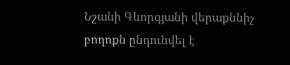Նշանի Գևորգյանի վերաքննիչ բողոքն ընդունվել է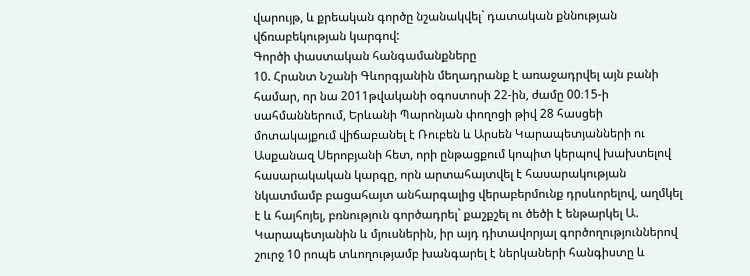վարույթ, և քրեական գործը նշանակվել` դատական քննության վճռաբեկության կարգով:
Գործի փաստական հանգամանքները
10. Հրանտ Նշանի Գևորգյանին մեղադրանք է առաջադրվել այն բանի համար, որ նա 2011թվականի օգոստոսի 22-ին, ժամը 00։15-ի սահմաններում, Երևանի Պարոնյան փողոցի թիվ 28 հասցեի մոտակայքում վիճաբանել է Ռուբեն և Արսեն Կարապետյանների ու Ասքանազ Սերոբյանի հետ, որի ընթացքում կոպիտ կերպով խախտելով հասարակական կարգը, որն արտահայտվել է հասարակության նկատմամբ բացահայտ անհարգալից վերաբերմունք դրսևորելով, աղմկել է և հայհոյել, բռնություն գործադրել` քաշքշել ու ծեծի է ենթարկել Ա. Կարապետյանին և մյուսներին, իր այդ դիտավորյալ գործողություններով շուրջ 10 րոպե տևողությամբ խանգարել է ներկաների հանգիստը և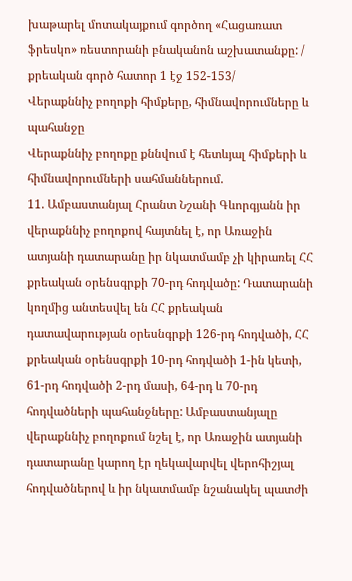խաթարել մոտակայքում գործող «Հացառատ ֆրեսկո» ռեստորանի բնականոն աշխատանքը: / քրեական գործ հատոր 1 էջ 152-153/
Վերաքննիչ բողոքի հիմքերը, հիմնավորումները և պահանջը
Վերաքննիչ բողոքը քննվում է հետևյալ հիմքերի և հիմնավորումների սահմաններում.
11. Ամբաստանյալ Հրանտ Նշանի Գևորգյանն իր վերաքննիչ բողոքով հայտնել է, որ Առաջին ատյանի դատարանը իր նկատմամբ չի կիրառել ՀՀ քրեական օրենսգրքի 70-րդ հոդվածը: Դատարանի կողմից անտեսվել են ՀՀ քրեական դատավարության օրեսնգրքի 126-րդ հոդվածի, ՀՀ քրեական օրենսգրքի 10-րդ հոդվածի 1-ին կետի, 61-րդ հոդվածի 2-րդ մասի, 64-րդ և 70-րդ հոդվածների պահանջները: Ամբաստանյալը վերաքննիչ բողոքում նշել է, որ Առաջին ատյանի դատարանը կարող էր ղեկավարվել վերոհիշյալ հոդվածներով և իր նկատմամբ նշանակել պատժի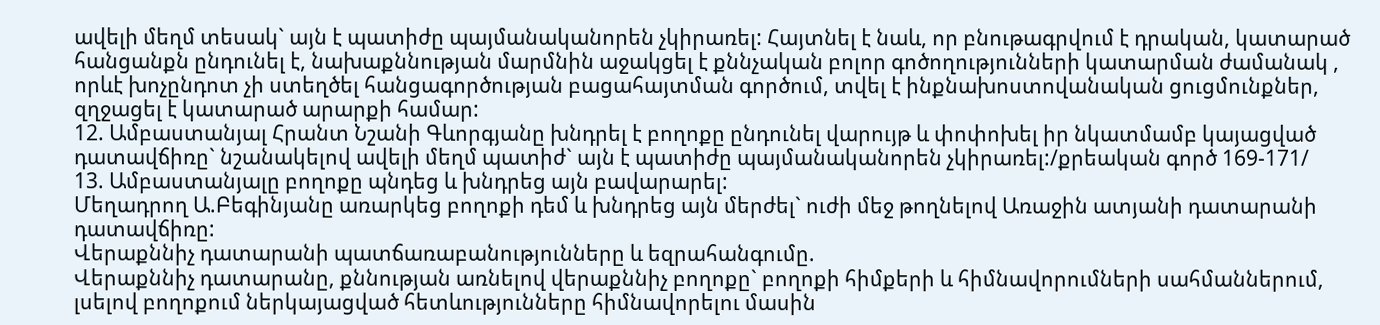ավելի մեղմ տեսակ` այն է պատիժը պայմանականորեն չկիրառել: Հայտնել է նաև, որ բնութագրվում է դրական, կատարած հանցանքն ընդունել է, նախաքննության մարմնին աջակցել է քննչական բոլոր գոծողությունների կատարման ժամանակ , որևէ խոչընդոտ չի ստեղծել հանցագործության բացահայտման գործում, տվել է ինքնախոստովանական ցուցմունքներ, զղջացել է կատարած արարքի համար:
12. Ամբաստանյալ Հրանտ Նշանի Գևորգյանը խնդրել է բողոքը ընդունել վարույթ և փոփոխել իր նկատմամբ կայացված դատավճիռը` նշանակելով ավելի մեղմ պատիժ` այն է պատիժը պայմանականորեն չկիրառել:/քրեական գործ 169-171/
13. Ամբաստանյալը բողոքը պնդեց և խնդրեց այն բավարարել:
Մեղադրող Ա.Բեգինյանը առարկեց բողոքի դեմ և խնդրեց այն մերժել` ուժի մեջ թողնելով Առաջին ատյանի դատարանի դատավճիռը:
Վերաքննիչ դատարանի պատճառաբանությունները և եզրահանգումը.
Վերաքննիչ դատարանը, քննության առնելով վերաքննիչ բողոքը` բողոքի հիմքերի և հիմնավորումների սահմաններում, լսելով բողոքում ներկայացված հետևությունները հիմնավորելու մասին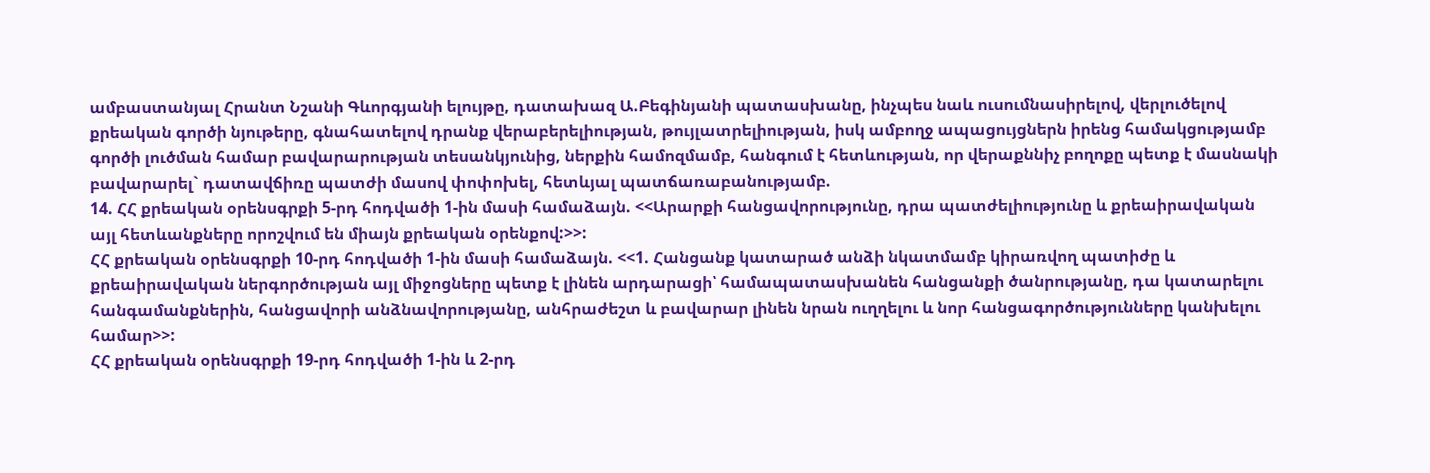ամբաստանյալ Հրանտ Նշանի Գևորգյանի ելույթը, դատախազ Ա.Բեգինյանի պատասխանը, ինչպես նաև ուսումնասիրելով, վերլուծելով քրեական գործի նյութերը, գնահատելով դրանք վերաբերելիության, թույլատրելիության, իսկ ամբողջ ապացույցներն իրենց համակցությամբ գործի լուծման համար բավարարության տեսանկյունից, ներքին համոզմամբ, հանգում է հետևության, որ վերաքննիչ բողոքը պետք է մասնակի բավարարել` դատավճիռը պատժի մասով փոփոխել, հետևյալ պատճառաբանությամբ.
14. ՀՀ քրեական օրենսգրքի 5-րդ հոդվածի 1-ին մասի համաձայն. <<Արարքի հանցավորությունը, դրա պատժելիությունը և քրեաիրավական այլ հետևանքները որոշվում են միայն քրեական օրենքով:>>:
ՀՀ քրեական օրենսգրքի 10-րդ հոդվածի 1-ին մասի համաձայն. <<1. Հանցանք կատարած անձի նկատմամբ կիրառվող պատիժը և քրեաիրավական ներգործության այլ միջոցները պետք է լինեն արդարացի՝ համապատասխանեն հանցանքի ծանրությանը, դա կատարելու հանգամանքներին, հանցավորի անձնավորությանը, անհրաժեշտ և բավարար լինեն նրան ուղղելու և նոր հանցագործությունները կանխելու համար>>:
ՀՀ քրեական օրենսգրքի 19-րդ հոդվածի 1-ին և 2-րդ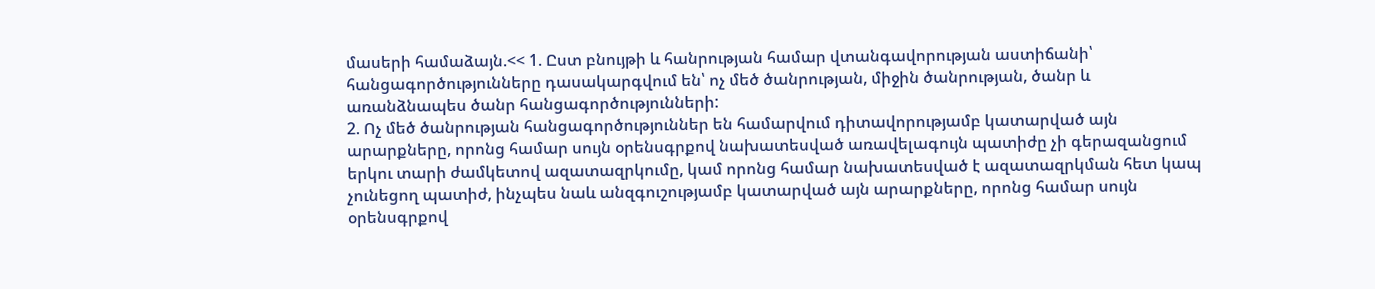մասերի համաձայն.<< 1. Ըստ բնույթի և հանրության համար վտանգավորության աստիճանի՝ հանցագործությունները դասակարգվում են՝ ոչ մեծ ծանրության, միջին ծանրության, ծանր և առանձնապես ծանր հանցագործությունների:
2. Ոչ մեծ ծանրության հանցագործություններ են համարվում դիտավորությամբ կատարված այն արարքները, որոնց համար սույն օրենսգրքով նախատեսված առավելագույն պատիժը չի գերազանցում երկու տարի ժամկետով ազատազրկումը, կամ որոնց համար նախատեսված է ազատազրկման հետ կապ չունեցող պատիժ, ինչպես նաև անզգուշությամբ կատարված այն արարքները, որոնց համար սույն օրենսգրքով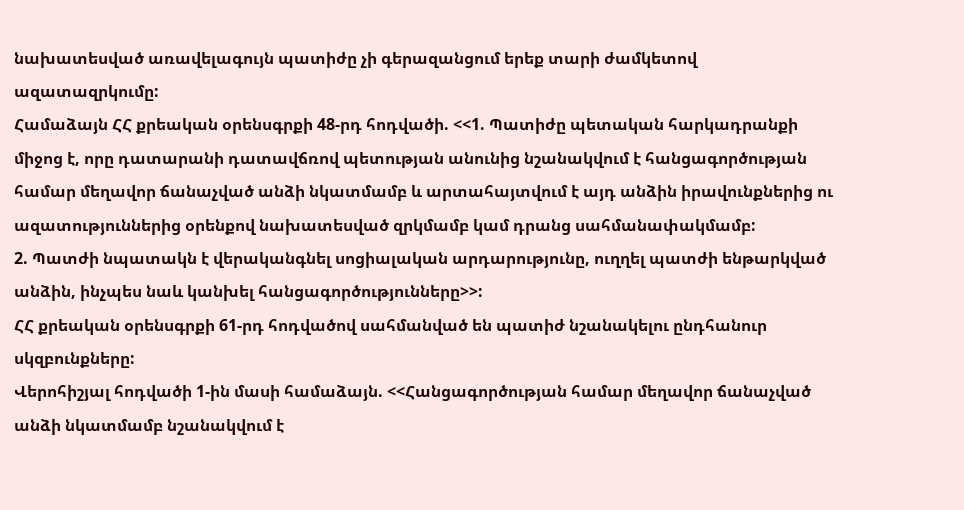նախատեսված առավելագույն պատիժը չի գերազանցում երեք տարի ժամկետով ազատազրկումը:
Համաձայն ՀՀ քրեական օրենսգրքի 48-րդ հոդվածի. <<1. Պատիժը պետական հարկադրանքի միջոց է, որը դատարանի դատավճռով պետության անունից նշանակվում է հանցագործության համար մեղավոր ճանաչված անձի նկատմամբ և արտահայտվում է այդ անձին իրավունքներից ու ազատություններից օրենքով նախատեսված զրկմամբ կամ դրանց սահմանափակմամբ:
2. Պատժի նպատակն է վերականգնել սոցիալական արդարությունը, ուղղել պատժի ենթարկված անձին, ինչպես նաև կանխել հանցագործությունները>>:
ՀՀ քրեական օրենսգրքի 61-րդ հոդվածով սահմանված են պատիժ նշանակելու ընդհանուր սկզբունքները:
Վերոհիշյալ հոդվածի 1-ին մասի համաձայն. <<Հանցագործության համար մեղավոր ճանաչված անձի նկատմամբ նշանակվում է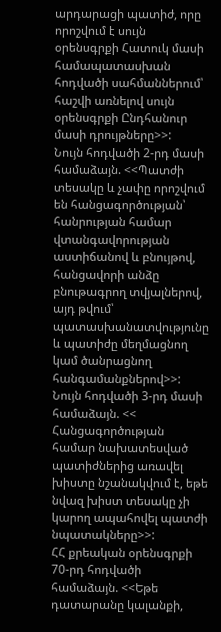արդարացի պատիժ, որը որոշվում է սույն օրենսգրքի Հատուկ մասի համապատասխան հոդվածի սահմաններում՝ հաշվի առնելով սույն օրենսգրքի Ընդհանուր մասի դրույթները>>:
Նույն հոդվածի 2-րդ մասի համաձայն. <<Պատժի տեսակը և չափը որոշվում են հանցագործության՝ հանրության համար վտանգավորության աստիճանով և բնույթով, հանցավորի անձը բնութագրող տվյալներով, այդ թվում՝ պատասխանատվությունը և պատիժը մեղմացնող կամ ծանրացնող հանգամանքներով>>:
Նույն հոդվածի 3-րդ մասի համաձայն. << Հանցագործության համար նախատեսված պատիժներից առավել խիստը նշանակվում է, եթե նվազ խիստ տեսակը չի կարող ապահովել պատժի նպատակները>>:
ՀՀ քրեական օրենսգրքի 70-րդ հոդվածի համաձայն. <<Եթե դատարանը կալանքի,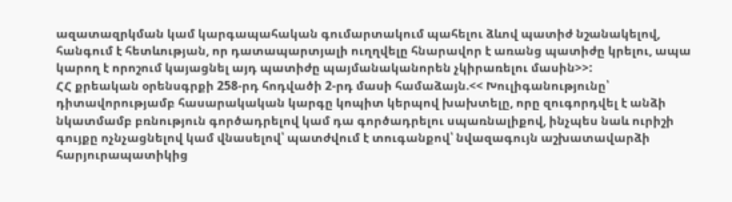ազատազրկման կամ կարգապահական գումարտակում պահելու ձևով պատիժ նշանակելով, հանգում է հետևության, որ դատապարտյալի ուղղվելը հնարավոր է առանց պատիժը կրելու, ապա կարող է որոշում կայացնել այդ պատիժը պայմանականորեն չկիրառելու մասին>>:
ՀՀ քրեական օրենսգրքի 258-րդ հոդվածի 2-րդ մասի համաձայն.<< Խուլիգանությունը՝ դիտավորությամբ հասարակական կարգը կոպիտ կերպով խախտելը, որը զուգորդվել է անձի նկատմամբ բռնություն գործադրելով կամ դա գործադրելու սպառնալիքով, ինչպես նաև ուրիշի գույքը ոչնչացնելով կամ վնասելով՝ պատժվում է տուգանքով՝ նվազագույն աշխատավարձի հարյուրապատիկից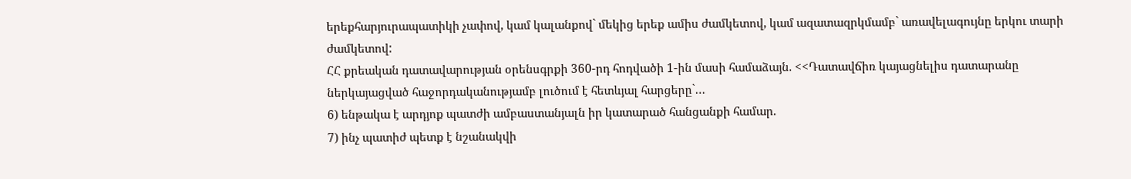երեքհարյուրապատիկի չափով, կամ կալանքով` մեկից երեք ամիս ժամկետով, կամ ազատազրկմամբ` առավելագույնը երկու տարի ժամկետով:
ՀՀ քրեական դատավարության օրենսգրքի 360-րդ հոդվածի 1-ին մասի համաձայն. <<Դատավճիռ կայացնելիս դատարանը ներկայացված հաջորդականությամբ լուծում է հետևյալ հարցերը`…
6) ենթակա է արդյոք պատժի ամբաստանյալն իր կատարած հանցանքի համար.
7) ինչ պատիժ պետք է նշանակվի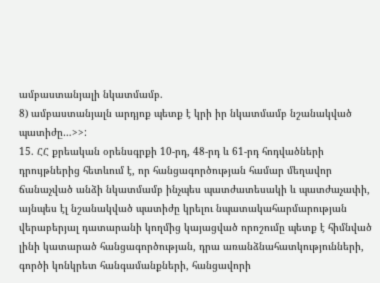ամբաստանյալի նկատմամբ.
8) ամբաստանյալն արդյոք պետք է կրի իր նկատմամբ նշանակված պատիժը…>>:
15. ՀՀ քրեական օրենսգրքի 10-րդ, 48-րդ և 61-րդ հոդվածների դրույթներից հետևում է, որ հանցագործության համար մեղավոր ճանաչված անձի նկատմամբ ինչպես պատժատեսակի և պատժաչափի, այնպես էլ նշանակված պատիժը կրելու նպատակահարմարության վերաբերյալ դատարանի կողմից կայացված որոշումը պետք է հիմնված լինի կատարած հանցագործության, դրա առանձնահատկությունների, գործի կոնկրետ հանգամանքների, հանցավորի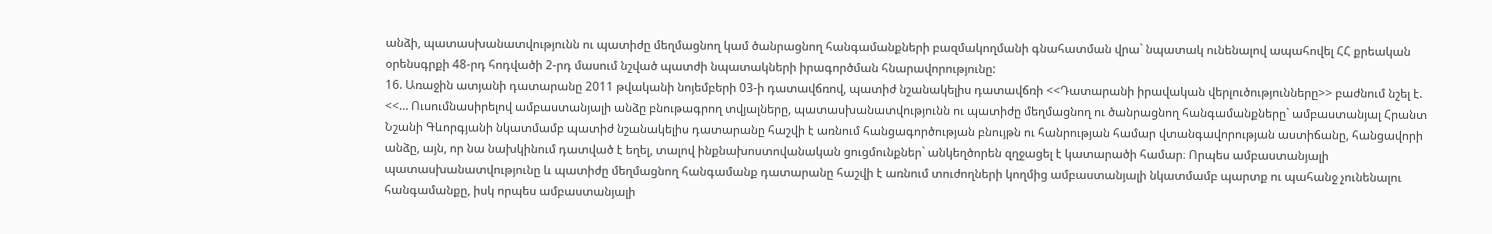անձի, պատասխանատվությունն ու պատիժը մեղմացնող կամ ծանրացնող հանգամանքների բազմակողմանի գնահատման վրա` նպատակ ունենալով ապահովել ՀՀ քրեական օրենսգրքի 48-րդ հոդվածի 2-րդ մասում նշված պատժի նպատակների իրագործման հնարավորությունը:
16. Առաջին ատյանի դատարանը 2011 թվականի նոյեմբերի 03-ի դատավճռով, պատիժ նշանակելիս դատավճռի <<Դատարանի իրավական վերլուծությունները>> բաժնում նշել է. <<… Ուսումնասիրելով ամբաստանյալի անձը բնութագրող տվյալները, պատասխանատվությունն ու պատիժը մեղմացնող ու ծանրացնող հանգամանքները` ամբաստանյալ Հրանտ Նշանի Գևորգյանի նկատմամբ պատիժ նշանակելիս դատարանը հաշվի է առնում հանցագործության բնույթն ու հանրության համար վտանգավորության աստիճանը, հանցավորի անձը, այն, որ նա նախկինում դատված է եղել, տալով ինքնախոստովանական ցուցմունքներ` անկեղծորեն զղջացել է կատարածի համար։ Որպես ամբաստանյալի պատասխանատվությունը և պատիժը մեղմացնող հանգամանք դատարանը հաշվի է առնում տուժողների կողմից ամբաստանյալի նկատմամբ պարտք ու պահանջ չունենալու հանգամանքը, իսկ որպես ամբաստանյալի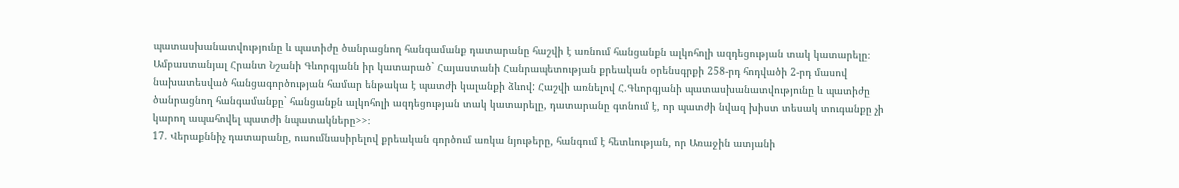պատասխանատվությունը և պատիժը ծանրացնող հանգամանք դատարանը հաշվի է առնում հանցանքն ալկոհոլի ազդեցության տակ կատարելը։
Ամբաստանյալ Հրանտ Նշանի Գևորգյանն իր կատարած` Հայաստանի Հանրապետության քրեական օրենսգրքի 258-րդ հոդվածի 2-րդ մասով նախատեսված հանցագործության համար ենթակա է պատժի կալանքի ձևով: Հաշվի առնելով Հ.Գևորգյանի պատասխանատվությունը և պատիժը ծանրացնող հանգամանքը` հանցանքն ալկոհոլի ազդեցության տակ կատարելը, դատարանը գտնում է, որ պատժի նվազ խիստ տեսակ տուգանքը չի կարող ապահովել պատժի նպատակները>>։
17. Վերաքննիչ դատարանը, ուսումնասիրելով քրեական գործում առկա նյութերը, հանգում է հետևության, որ Առաջին ատյանի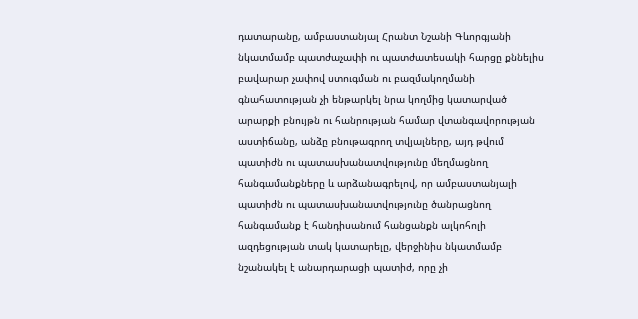դատարանը, ամբաստանյալ Հրանտ Նշանի Գևորգյանի նկատմամբ պատժաչափի ու պատժատեսակի հարցը քննելիս բավարար չափով ստուգման ու բազմակողմանի գնահատության չի ենթարկել նրա կողմից կատարված արարքի բնույթն ու հանրության համար վտանգավորության աստիճանը, անձը բնութագրող տվյալները, այդ թվում պատիժն ու պատասխանատվությունը մեղմացնող հանգամանքները և արձանագրելով, որ ամբաստանյալի պատիժն ու պատասխանատվությունը ծանրացնող հանգամանք է հանդիսանում հանցանքն ալկոհոլի ազդեցության տակ կատարելը, վերջինիս նկատմամբ նշանակել է անարդարացի պատիժ, որը չի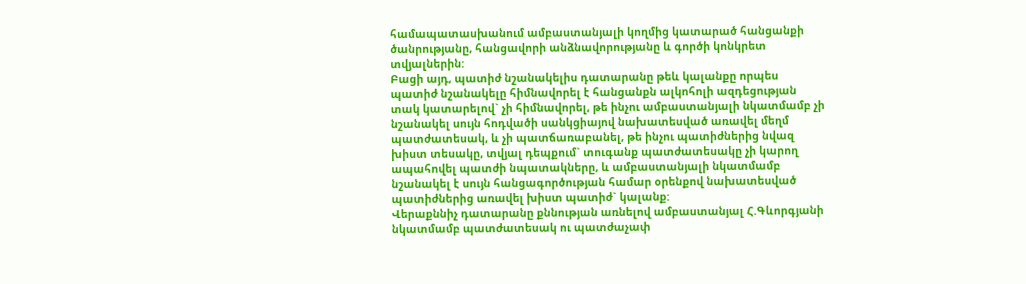համապատասխանում ամբաստանյալի կողմից կատարած հանցանքի ծանրությանը, հանցավորի անձնավորությանը և գործի կոնկրետ տվյալներին:
Բացի այդ, պատիժ նշանակելիս դատարանը թեև կալանքը որպես պատիժ նշանակելը հիմնավորել է հանցանքն ալկոհոլի ազդեցության տակ կատարելով` չի հիմնավորել, թե ինչու ամբաստանյալի նկատմամբ չի նշանակել սույն հոդվածի սանկցիայով նախատեսված առավել մեղմ պատժատեսակ, և չի պատճառաբանել, թե ինչու պատիժներից նվազ խիստ տեսակը, տվյալ դեպքում` տուգանք պատժատեսակը չի կարող ապահովել պատժի նպատակները, և ամբաստանյալի նկատմամբ նշանակել է սույն հանցագործության համար օրենքով նախատեսված պատիժներից առավել խիստ պատիժ` կալանք:
Վերաքննիչ դատարանը քննության առնելով ամբաստանյալ Հ.Գևորգյանի նկատմամբ պատժատեսակ ու պատժաչափ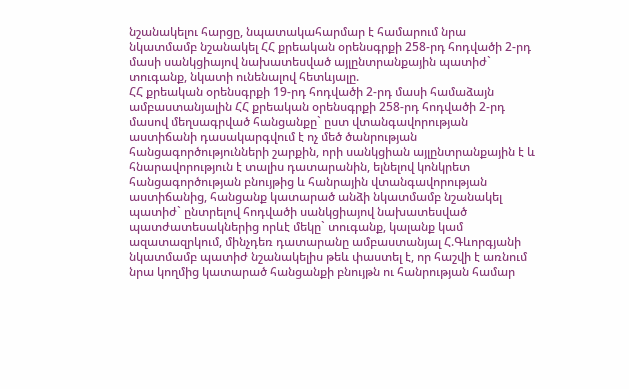նշանակելու հարցը, նպատակահարմար է համարում նրա նկատմամբ նշանակել ՀՀ քրեական օրենսգրքի 258-րդ հոդվածի 2-րդ մասի սանկցիայով նախատեսված այլընտրանքային պատիժ` տուգանք, նկատի ունենալով հետևյալը.
ՀՀ քրեական օրենսգրքի 19-րդ հոդվածի 2-րդ մասի համաձայն ամբաստանյալին ՀՀ քրեական օրենսգրքի 258-րդ հոդվածի 2-րդ մասով մեղսագրված հանցանքը` ըստ վտանգավորության աստիճանի դասակարգվում է ոչ մեծ ծանրության հանցագործությունների շարքին, որի սանկցիան այլընտրանքային է և հնարավորություն է տալիս դատարանին, ելնելով կոնկրետ հանցագործության բնույթից և հանրային վտանգավորության աստիճանից, հանցանք կատարած անձի նկատմամբ նշանակել պատիժ` ընտրելով հոդվածի սանկցիայով նախատեսված պատժատեսակներից որևէ մեկը` տուգանք, կալանք կամ ազատազրկում, մինչդեռ դատարանը ամբաստանյալ Հ.Գևորգյանի նկատմամբ պատիժ նշանակելիս թեև փաստել է, որ հաշվի է առնում նրա կողմից կատարած հանցանքի բնույթն ու հանրության համար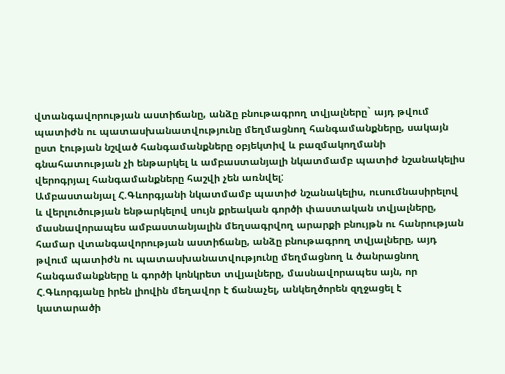վտանգավորության աստիճանը, անձը բնութագրող տվյալները` այդ թվում պատիժն ու պատասխանատվությունը մեղմացնող հանգամանքները, սակայն ըստ էության նշված հանգամանքները օբյեկտիվ և բազմակողմանի գնահատության չի ենթարկել և ամբաստանյալի նկատմամբ պատիժ նշանակելիս վերոգրյալ հանգամանքները հաշվի չեն առնվել:
Ամբաստանյալ Հ.Գևորգյանի նկատմամբ պատիժ նշանակելիս, ուսումնասիրելով և վերլուծության ենթարկելով սույն քրեական գործի փաստական տվյալները, մասնավորապես ամբաստանյալին մեղսագրվող արարքի բնույթն ու հանրության համար վտանգավորության աստիճանը, անձը բնութագրող տվյալները, այդ թվում պատիժն ու պատասխանատվությունը մեղմացնող և ծանրացնող հանգամանքները և գործի կոնկրետ տվյալները, մասնավորապես այն, որ Հ.Գևորգյանը իրեն լիովին մեղավոր է ճանաչել, անկեղծորեն զղջացել է կատարածի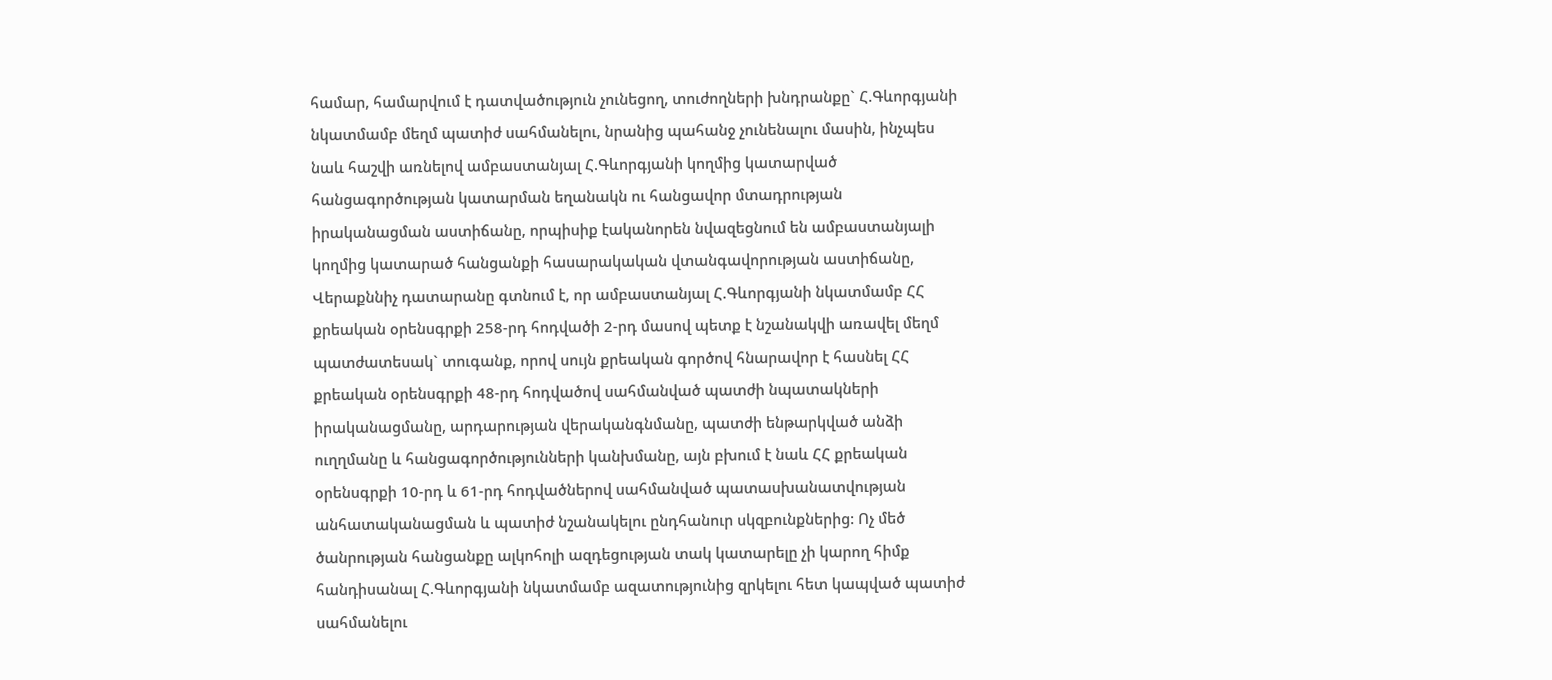համար, համարվում է դատվածություն չունեցող, տուժողների խնդրանքը` Հ.Գևորգյանի նկատմամբ մեղմ պատիժ սահմանելու, նրանից պահանջ չունենալու մասին, ինչպես նաև հաշվի առնելով ամբաստանյալ Հ.Գևորգյանի կողմից կատարված հանցագործության կատարման եղանակն ու հանցավոր մտադրության իրականացման աստիճանը, որպիսիք էականորեն նվազեցնում են ամբաստանյալի կողմից կատարած հանցանքի հասարակական վտանգավորության աստիճանը, Վերաքննիչ դատարանը գտնում է, որ ամբաստանյալ Հ.Գևորգյանի նկատմամբ ՀՀ քրեական օրենսգրքի 258-րդ հոդվածի 2-րդ մասով պետք է նշանակվի առավել մեղմ պատժատեսակ` տուգանք, որով սույն քրեական գործով հնարավոր է հասնել ՀՀ քրեական օրենսգրքի 48-րդ հոդվածով սահմանված պատժի նպատակների իրականացմանը, արդարության վերականգնմանը, պատժի ենթարկված անձի ուղղմանը և հանցագործությունների կանխմանը, այն բխում է նաև ՀՀ քրեական օրենսգրքի 10-րդ և 61-րդ հոդվածներով սահմանված պատասխանատվության անհատականացման և պատիժ նշանակելու ընդհանուր սկզբունքներից: Ոչ մեծ ծանրության հանցանքը ալկոհոլի ազդեցության տակ կատարելը չի կարող հիմք հանդիսանալ Հ.Գևորգյանի նկատմամբ ազատությունից զրկելու հետ կապված պատիժ սահմանելու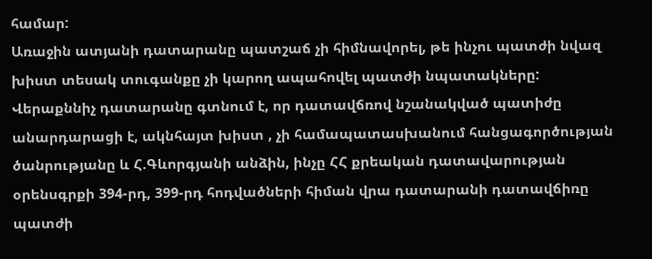համար:
Առաջին ատյանի դատարանը պատշաճ չի հիմնավորել, թե ինչու պատժի նվազ խիստ տեսակ տուգանքը չի կարող ապահովել պատժի նպատակները:
Վերաքննիչ դատարանը գտնում է, որ դատավճռով նշանակված պատիժը անարդարացի է, ակնհայտ խիստ , չի համապատասխանում հանցագործության ծանրությանը և Հ.Գևորգյանի անձին, ինչը ՀՀ քրեական դատավարության օրենսգրքի 394-րդ, 399-րդ հոդվածների հիման վրա դատարանի դատավճիռը պատժի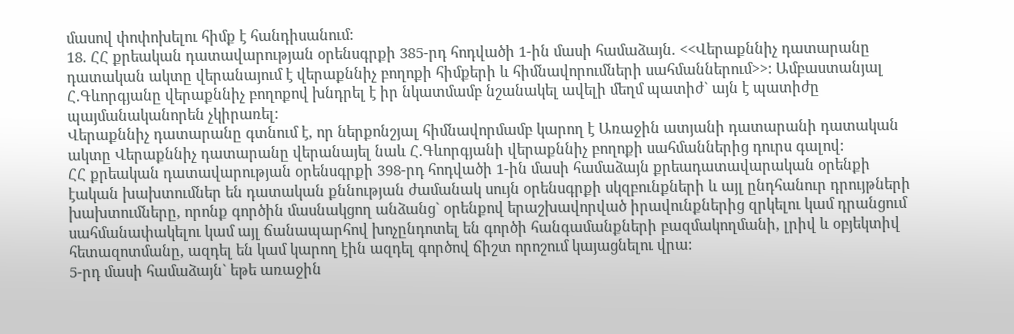մասով փոփոխելու հիմք է հանդիսանում:
18. ՀՀ քրեական դատավարության օրենսգրքի 385-րդ հոդվածի 1-ին մասի համաձայն. <<Վերաքննիչ դատարանը դատական ակտը վերանայում է վերաքննիչ բողոքի հիմքերի և հիմնավորումների սահմաններում>>: Ամբաստանյալ Հ.Գևորգյանը վերաքննիչ բողոքով խնդրել է իր նկատմամբ նշանակել ավելի մեղմ պատիժ` այն է պատիժը պայմանականորեն չկիրառել:
Վերաքննիչ դատարանը գտնում է, որ ներքոնշյալ հիմնավորմամբ կարող է Առաջին ատյանի դատարանի դատական ակտը Վերաքննիչ դատարանը վերանայել նաև Հ.Գևորգյանի վերաքննիչ բողոքի սահմաններից դուրս գալով:
ՀՀ քրեական դատավարության օրենսգրքի 398-րդ հոդվածի 1-ին մասի համաձայն քրեադատավարական օրենքի էական խախտումներ են դատական քննության ժամանակ սույն օրենսգրքի սկզբունքների և այլ ընդհանուր դրույթների խախտումները, որոնք գործին մասնակցող անձանց` օրենքով երաշխավորված իրավունքներից զրկելու կամ դրանցում սահմանափակելու կամ այլ ճանապարհով խոչընդոտել են գործի հանգամանքների բազմակողմանի, լրիվ և օբյեկտիվ հետազոտմանը, ազդել են կամ կարող էին ազդել գործով ճիշտ որոշում կայացնելու վրա:
5-րդ մասի համաձայն` եթե առաջին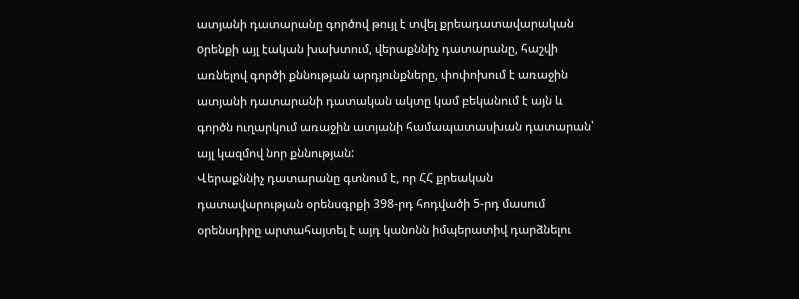ատյանի դատարանը գործով թույլ է տվել քրեադատավարական oրենքի այլ էական խախտում, վերաքննիչ դատարանը, հաշվի առնելով գործի քննության արդյունքները, փոփոխում է առաջին ատյանի դատարանի դատական ակտը կամ բեկանում է այն և գործն ուղարկում առաջին ատյանի համապատասխան դատարան՝ այլ կազմով նոր քննության:
Վերաքննիչ դատարանը գտնում է, որ ՀՀ քրեական դատավարության օրենսգրքի 398-րդ հոդվածի 5-րդ մասում օրենսդիրը արտահայտել է այդ կանոնն իմպերատիվ դարձնելու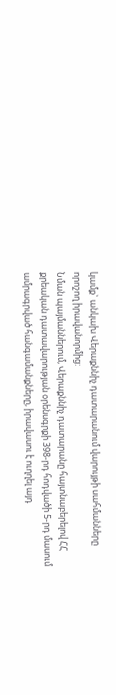կամք` անկախ Վերաքննիչ դատարանում վարույթի սահմանները որոշող իրավանորմից:
Նման պայմաններում, Վերաքննիչ դատարանը հայտնաբերելով ՀՀ քրեական դատավարության օրենսգրքի 398-րդ հոդվածի 5-րդ մասում ամրագրված հանգամանքները, իրավասու է ուղղել այդ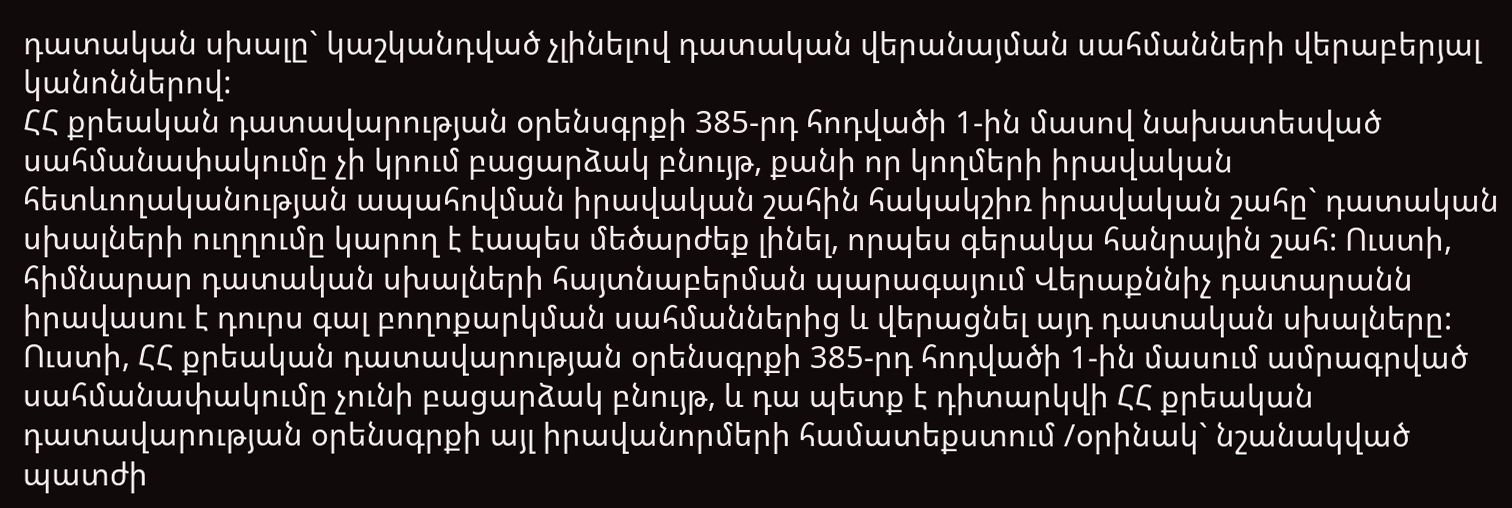դատական սխալը` կաշկանդված չլինելով դատական վերանայման սահմանների վերաբերյալ կանոններով:
ՀՀ քրեական դատավարության օրենսգրքի 385-րդ հոդվածի 1-ին մասով նախատեսված սահմանափակումը չի կրում բացարձակ բնույթ, քանի որ կողմերի իրավական հետևողականության ապահովման իրավական շահին հակակշիռ իրավական շահը` դատական սխալների ուղղումը կարող է էապես մեծարժեք լինել, որպես գերակա հանրային շահ: Ուստի, հիմնարար դատական սխալների հայտնաբերման պարագայում Վերաքննիչ դատարանն իրավասու է դուրս գալ բողոքարկման սահմաններից և վերացնել այդ դատական սխալները:
Ուստի, ՀՀ քրեական դատավարության օրենսգրքի 385-րդ հոդվածի 1-ին մասում ամրագրված սահմանափակումը չունի բացարձակ բնույթ, և դա պետք է դիտարկվի ՀՀ քրեական դատավարության օրենսգրքի այլ իրավանորմերի համատեքստում /օրինակ` նշանակված պատժի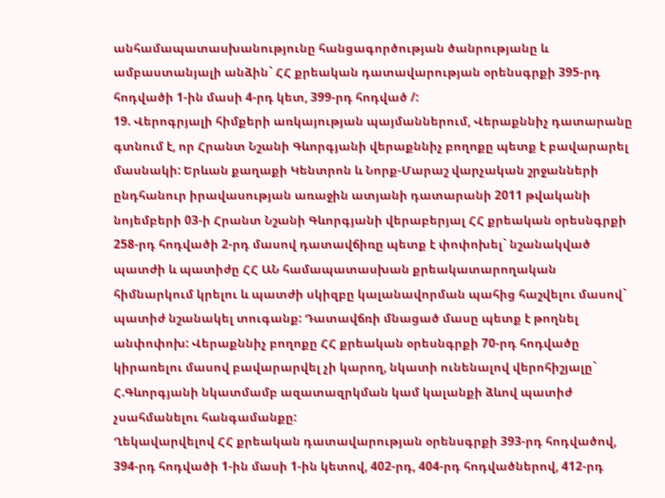անհամապատասխանությունը հանցագործության ծանրությանը և ամբաստանյալի անձին` ՀՀ քրեական դատավարության օրենսգրքի 395-րդ հոդվածի 1-ին մասի 4-րդ կետ, 399-րդ հոդված /:
19. Վերոգրյալի հիմքերի առկայության պայմաններում, Վերաքննիչ դատարանը գտնում է, որ Հրանտ Նշանի Գևորգյանի վերաքննիչ բողոքը պետք է բավարարել մասնակի: Երևան քաղաքի Կենտրոն և Նորք-Մարաշ վարչական շրջանների ընդհանուր իրավասության առաջին ատյանի դատարանի 2011 թվականի նոյեմբերի 03-ի Հրանտ Նշանի Գևորգյանի վերաբերյալ ՀՀ քրեական օրեսնգրքի 258-րդ հոդվածի 2-րդ մասով դատավճիռը պետք է փոփոխել` նշանակված պատժի և պատիժը ՀՀ ԱՆ համապատասխան քրեակատարողական հիմնարկում կրելու և պատժի սկիզբը կալանավորման պահից հաշվելու մասով` պատիժ նշանակել տուգանք: Դատավճռի մնացած մասը պետք է թողնել անփոփոխ: Վերաքննիչ բողոքը ՀՀ քրեական օրեսնգրքի 70-րդ հոդվածը կիրառելու մասով բավարարվել չի կարող, նկատի ունենալով վերոհիշյալը` Հ.Գևորգյանի նկատմամբ ազատազրկման կամ կալանքի ձևով պատիժ չսահմանելու հանգամանքը:
Ղեկավարվելով ՀՀ քրեական դատավարության օրենսգրքի 393-րդ հոդվածով, 394-րդ հոդվածի 1-ին մասի 1-ին կետով, 402-րդ, 404-րդ հոդվածներով, 412-րդ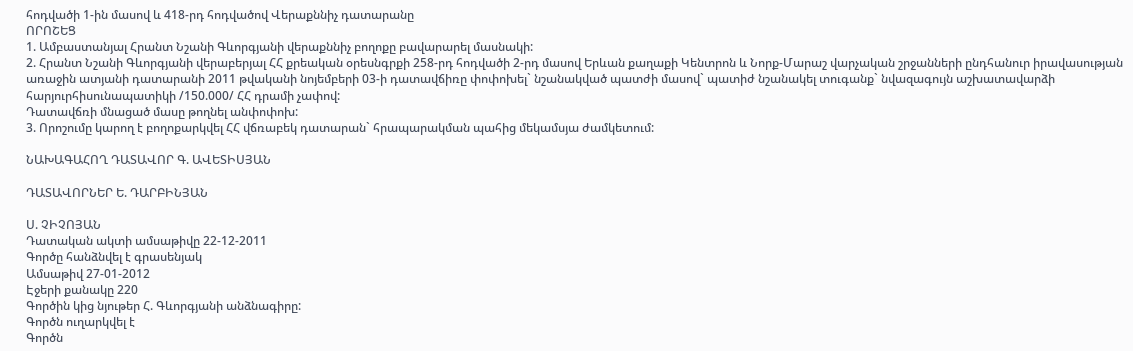հոդվածի 1-ին մասով և 418-րդ հոդվածով Վերաքննիչ դատարանը
ՈՐՈՇԵՑ
1. Ամբաստանյալ Հրանտ Նշանի Գևորգյանի վերաքննիչ բողոքը բավարարել մասնակի:
2. Հրանտ Նշանի Գևորգյանի վերաբերյալ ՀՀ քրեական օրեսնգրքի 258-րդ հոդվածի 2-րդ մասով Երևան քաղաքի Կենտրոն և Նորք-Մարաշ վարչական շրջանների ընդհանուր իրավասության առաջին ատյանի դատարանի 2011 թվականի նոյեմբերի 03-ի դատավճիռը փոփոխել` նշանակված պատժի մասով` պատիժ նշանակել տուգանք` նվազագույն աշխատավարձի հարյուրհիսունապատիկի /150.000/ ՀՀ դրամի չափով:
Դատավճռի մնացած մասը թողնել անփոփոխ:
3. Որոշումը կարող է բողոքարկվել ՀՀ վճռաբեկ դատարան` հրապարակման պահից մեկամսյա ժամկետում:

ՆԱԽԱԳԱՀՈՂ ԴԱՏԱՎՈՐ Գ. ԱՎԵՏԻՍՅԱՆ

ԴԱՏԱՎՈՐՆԵՐ Ե. ԴԱՐԲԻՆՅԱՆ

Ս. ՉԻՉՈՅԱՆ
Դատական ակտի ամսաթիվը 22-12-2011
Գործը հանձնվել է գրասենյակ
Ամսաթիվ 27-01-2012
Էջերի քանակը 220
Գործին կից նյութեր Հ. Գևորգյանի անձնագիրը:
Գործն ուղարկվել է
Գործն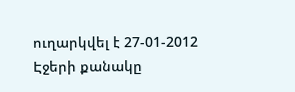ուղարկվել է 27-01-2012
Էջերի քանակը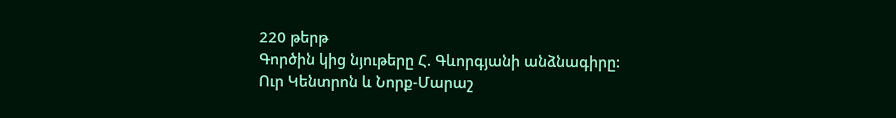220 թերթ
Գործին կից նյութերը Հ. Գևորգյանի անձնագիրը:
Ուր Կենտրոն և Նորք-Մարաշ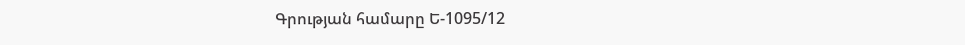Գրության համարը Ե-1095/12